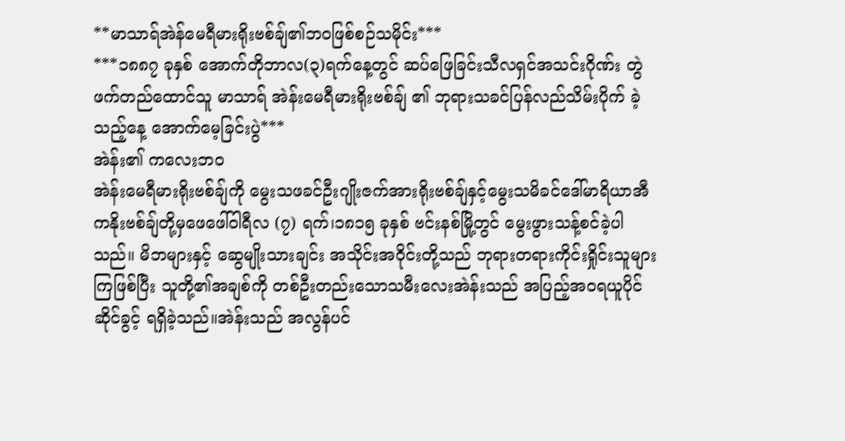**မာသာရ်အဲန်မေရီမားရိုးဗစ်ချ်၏ဘဝဖြစ်စဉ်သမိုင်း***
***၁၈၈၇ ခုနှစ် အောက်တိုဘာလ(၃)ရက်နေ့တွင် ဆပ်ဖြေခြင်းသီလရှင်အသင်းဂိုဏ်း တွဲဖက်တည်ထောင်သူ မာသာရ် အဲန်းမေရီမားရိုးဗစ်ချ် ၏ ဘုရားသခင်ပြန်လည်သိမ်းပိုက် ခဲ့သည့်နေ့ အောက်မေ့ခြင်းပွဲ***
အဲန်း၏ ကလေးဘဝ
အဲန်းမေရီမားရိုးဗစ်ချ်ကို မွေးသဖခင်ဦးဂျိုးဇက်အားရိုးဗစ်ချ်နှင့်မွေးသမိခင်ဒေါ်မာရိယာအီကနိုးဗစ်ချ်တို့မှဖေဖေါ်ဝါရီလ (၇) ရက်၊၁၈၁၅ ခုနှစ် ဗင်းနစ်မြို့တွင် မွေးဖွားသန့်စင်ခဲ့ပါသည်။ မိဘများနှင့် ဆွေမျိုးသားချင်း အသိုင်းအဝိုင်းတို့သည် ဘုရားတရားကိုင်းရှိုင်းသူများကြဖြစ်ပြီး သူတို့၏အချစ်ကို တစ်ဦးတည်းသောသမီးလေးအဲန်းသည် အပြည့်အဝရယူပိုင်ဆိုင်ခွင့် ရရှိခဲ့သည်။အဲန်းသည် အလွန်ပင်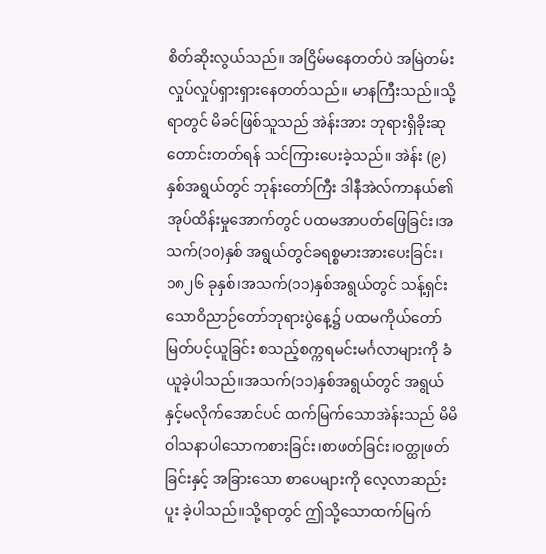စိတ်ဆိုးလွယ်သည်။ အငြိမ်မနေတတ်ပဲ အမြဲတမ်းလှုပ်လှုပ်ရှားရှားနေတတ်သည်။ မာနကြီးသည်။သို့ရာတွင် မိခင်ဖြစ်သူသည် အဲန်းအား ဘုရားရှိခိုးဆုတောင်းတတ်ရန် သင်ကြားပေးခဲ့သည်။ အဲန်း (၉) နှစ်အရွယ်တွင် ဘုန်းတော်ကြီး ဒါနီအဲလ်ကာနယ်၏အုပ်ထိန်းမှုအောက်တွင် ပထမအာပတ်ဖြေခြင်း၊အသက်(၁၀)နှစ် အရွယ်တွင်ခရစ္စမားအားပေးခြင်း၊၁၈၂၆ ခုနှစ်၊အသက်(၁၁)နှစ်အရွယ်တွင် သန့်ရှင်းသောဝိညာဉ်တော်ဘုရားပွဲနေ့၌ ပထမကိုယ်တော်မြတ်ပင့်ယူခြင်း စသည့်စက္ကရမင်းမင်္ဂလာများကို ခံယူခဲ့ပါသည်။အသက်(၁၁)နှစ်အရွယ်တွင် အရွယ်နှင့်မလိုက်အောင်ပင် ထက်မြက်သောအဲန်းသည် မိမိဝါသနာပါသောကစားခြင်း၊စာဖတ်ခြင်း၊ဝတ္ထုဖတ်ခြင်းနှင့် အခြားသော စာပေများကို လေ့လာဆည်းပူး ခဲ့ပါသည်။သို့ရာတွင် ဤသို့သောထက်မြက်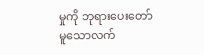မှုကို ဘုရားပေးတော်မူသောလက်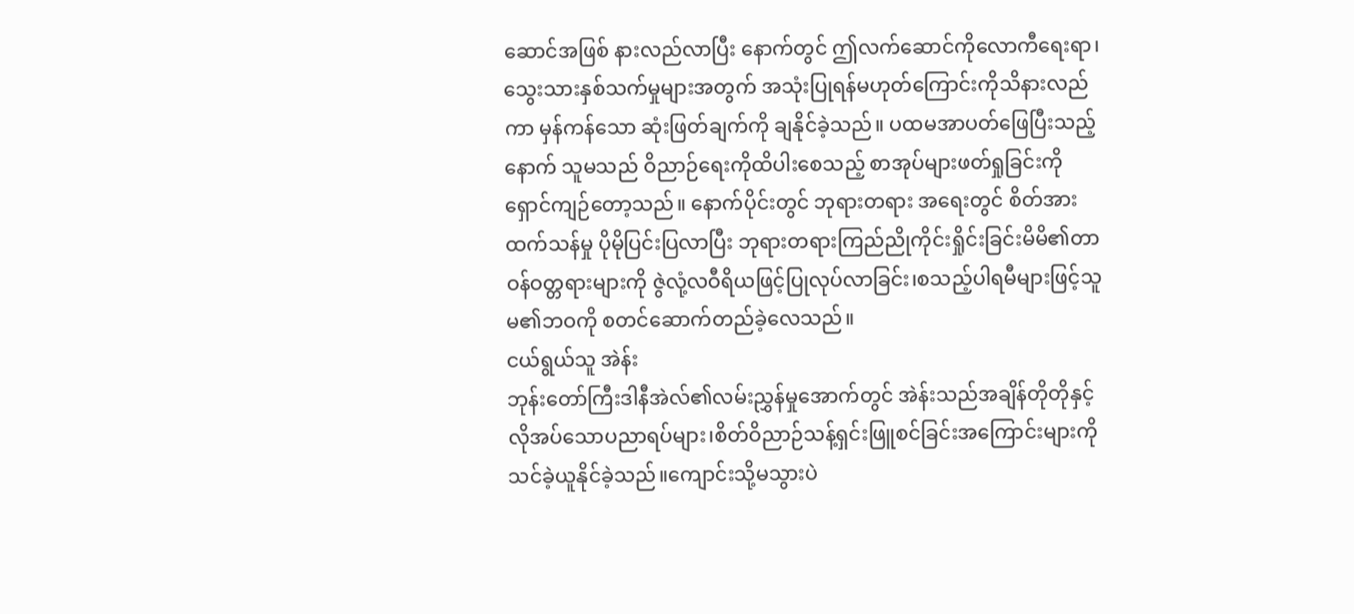ဆောင်အဖြစ် နားလည်လာပြီး နောက်တွင် ဤလက်ဆောင်ကိုလောကီရေးရာ၊သွေးသားနှစ်သက်မှုများအတွက် အသုံးပြုရန်မဟုတ်ကြောင်းကိုသိနားလည်ကာ မှန်ကန်သော ဆုံးဖြတ်ချက်ကို ချနိုင်ခဲ့သည်။ ပထမအာပတ်ဖြေပြီးသည့်နောက် သူမသည် ဝိညာဉ်ရေးကိုထိပါးစေသည့် စာအုပ်များဖတ်ရှုခြင်းကို ရှောင်ကျဉ်တော့သည်။ နောက်ပိုင်းတွင် ဘုရားတရား အရေးတွင် စိတ်အားထက်သန်မှု ပိုမိုပြင်းပြလာပြီး ဘုရားတရားကြည်ညိုကိုင်းရှိုင်းခြင်းမိမိ၏တာဝန်ဝတ္တရားများကို ဇွဲလုံ့လဝီရိယဖြင့်ပြုလုပ်လာခြင်း၊စသည့်ပါရမီများဖြင့်သူမ၏ဘဝကို စတင်ဆောက်တည်ခဲ့လေသည်။
ငယ်ရွယ်သူ အဲန်း
ဘုန်းတော်ကြီးဒါနီအဲလ်၏လမ်းညွှန်မှုအောက်တွင် အဲန်းသည်အချိန်တိုတိုနှင့် လိုအပ်သောပညာရပ်များ၊စိတ်ဝိညာဉ်သန့်ရှင်းဖြူစင်ခြင်းအကြောင်းများကို သင်ခဲ့ယူနိုင်ခဲ့သည်။ကျောင်းသို့မသွားပဲ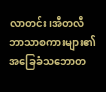လာတင်း၊အီတလီဘာသာစကားများ၏အခြေခံသဘောတ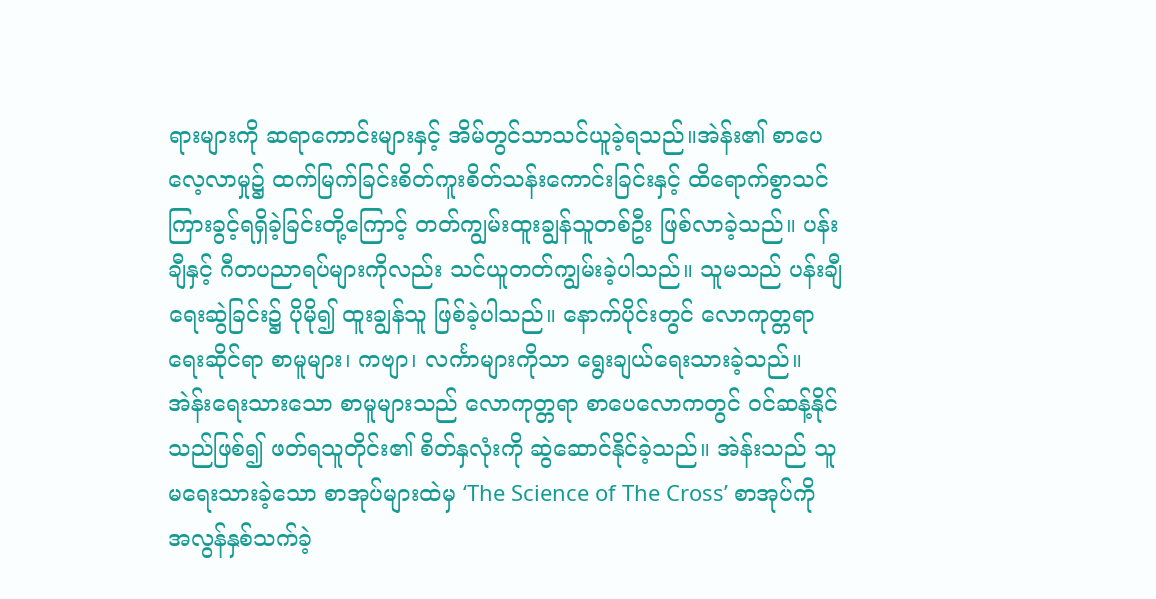ရားများကို ဆရာကောင်းများနှင့် အိမ်တွင်သာသင်ယူခဲ့ရသည်။အဲန်း၏ စာပေလေ့လာမှု၌ ထက်မြက်ခြင်းစိတ်ကူးစိတ်သန်းကောင်းခြင်းနှင့် ထိရောက်စွာသင်ကြားခွင့်ရရှိခဲ့ခြင်းတို့ကြောင့် တတ်ကျွမ်းထူးချွန်သူတစ်ဦး ဖြစ်လာခဲ့သည်။ ပန်းချီနှင့် ဂီတပညာရပ်များကိုလည်း သင်ယူတတ်ကျွမ်းခဲ့ပါသည်။ သူမသည် ပန်းချီရေးဆွဲခြင်း၌ ပိုမို၍ ထူးချွန်သူ ဖြစ်ခဲ့ပါသည်။ နောက်ပိုင်းတွင် လောကုတ္တရာရေးဆိုင်ရာ စာမူများ၊ ကဗျာ၊ လင်္ကာများကိုသာ ရွေးချယ်ရေးသားခဲ့သည်။ အဲန်းရေးသားသော စာမူများသည် လောကုတ္တရာ စာပေလောကတွင် ဝင်ဆန့်နိုင်သည်ဖြစ်၍ ဖတ်ရသူတိုင်း၏ စိတ်နှလုံးကို ဆွဲဆောင်နိုင်ခဲ့သည်။ အဲန်းသည် သူမရေးသားခဲ့သော စာအုပ်များထဲမှ ‘The Science of The Cross’ စာအုပ်ကို အလွန်နှစ်သက်ခဲ့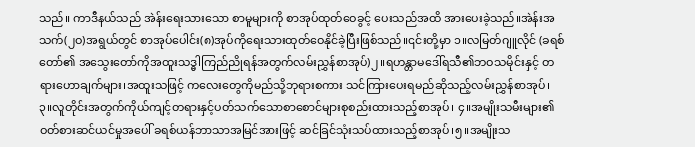သည်။ ကာဒီနယ်သည် အဲန်းရေးသားသော စာမူများကို စာအုပ်ထုတ်ဝေခွင့် ပေးသည်အထိ အားပေးခဲ့သည်။အဲန်းအသက်(၂ဝ)အရွယ်တွင် စာအုပ်ပေါင်း(၈)အုပ်ကိုရေးသားထုတ်ဝေနိုင်ခဲ့ပြီးဖြစ်သည်။၎င်းတို့မှာ ၁။လမြတ်ဂျူလိုင် (ခရစ်တော်၏ အသွေးတော်ကိုအထူးသဒ္ဓါကြည်ညိုရန်အတွက်လမ်းညွှန်စာအုပ်)၂။ရဟန္တာမဒေါ်ရသီ၏ဘဝသမိုင်းနှင့် တရားဟောချက်များ၊အထူးသဖြင့် ကလေးတွေကိုမည်သို့ဘုရားစကား သင်ကြားပေးရမည်ဆိုသည့်လမ်းညွှန်စာအုပ်၊
၃။လူတိုင်းအတွက်ကိုယ်ကျင့်တရားနှင့်ပတ်သက်သောစာစောင်များစုစည်းထားသည့်စာအုပ်၊ ၄။အမျိုးသမီးများ၏ဝတ်စားဆင်ယင်မှုအပေါ် ခရစ်ယန်ဘာသာအမြင်အားဖြင့် ဆင်ခြင်သုံးသပ်ထားသည့်စာအုပ်၊၅။အမျိုးသ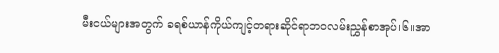မီးငယ်များအတွက် ခရစ်ယာန်ကိုယ်ကျင့်တရားဆိုင်ရာဘဝလမ်းညွှန်စာအုပ်၊၆။အာ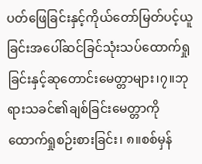ပတ်ဖြေခြင်းနှင့်ကိုယ်တော်မြတ်ပင့်ယူခြင်းအပေါ်ဆင်ခြင်သုံးသပ်ထောက်ရှုခြင်းနှင့်ဆုတောင်းမေတ္တာများ၊၇။ဘုရားသခင်၏ချစ်ခြင်းမေတ္တာကိုထောက်ရှုစဉ်းစားခြင်း၊ ၈။စစ်မှန်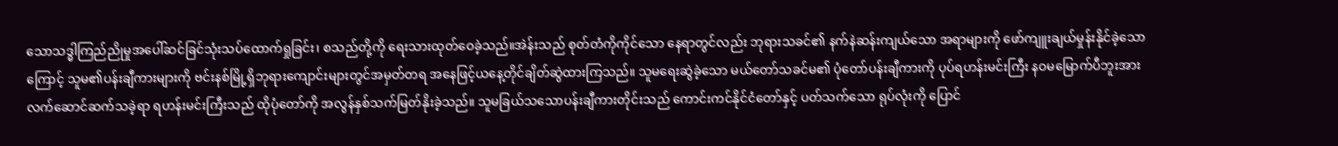သောသဒ္ဓါကြည်ညိုမှုအပေါ်ဆင်ခြင်သုံးသပ်ထောက်ရှုခြင်း၊ စသည်တို့ကို ရေးသားထုတ်ဝေခဲ့သည်။အဲန်းသည် စုတ်တံကိုကိုင်သော နေရာတွင်လည်း ဘုရားသခင်၏ နက်နဲဆန်းကျယ်သော အရာများကို ဖော်ကျူးချယ်မှုန်းနိုင်ခဲ့သောကြောင့် သူမ၏ပန်းချီကားများကို ဗင်းနစ်မြို့ရှိဘုရားကျောင်းများတွင်အမှတ်တရ အနေဖြင့်ယနေ့တိုင်ချိတ်ဆွဲထားကြသည်။ သူမရေးဆွဲခဲ့သော မယ်တော်သခင်မ၏ ပုံတော်ပန်းချီကားကို ပုပ်ရဟန်းမင်းကြီး နဝမမြောက်ပီဘူးအား လက်ဆောင်ဆက်သခဲ့ရာ ရဟန်းမင်းကြီးသည် ထိုပုံတော်ကို အလွန်နှစ်သက်မြတ်နိုးခဲ့သည်။ သူမခြယ်သသောပန်းချီကားတိုင်းသည် ကောင်းကင်နိုင်ငံတော်နှင့် ပတ်သက်သော ရုပ်လုံးကို ပြောင်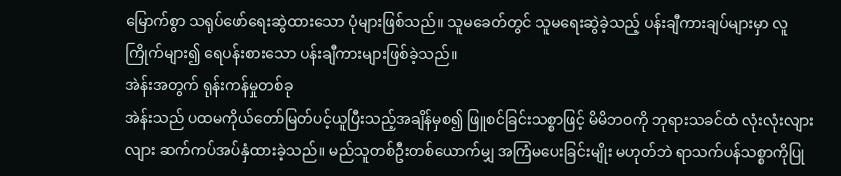မြောက်စွာ သရုပ်ဖော်ရေးဆွဲထားသော ပုံများဖြစ်သည်။ သူမခေတ်တွင် သူမရေးဆွဲခဲ့သည့် ပန်းချီကားချပ်များမှာ လူကြိုက်များ၍ ရေပန်းစားသော ပန်းချီကားများဖြစ်ခဲ့သည်။
အဲန်းအတွက် ရုန်းကန်မှုတစ်ခု
အဲန်းသည် ပထမကိုယ်တော်မြတ်ပင့်ယူပြီးသည့်အချိန်မှစ၍ ဖြူစင်ခြင်းသစ္စာဖြင့် မိမိဘဝကို ဘုရားသခင်ထံ လုံးလုံးလျားလျား ဆက်ကပ်အပ်နှံထားခဲ့သည်။ မည်သူတစ်ဦးတစ်ယောက်မျှ အကြံမပေးခြင်းမျိုး မဟုတ်ဘဲ ရာသက်ပန်သစ္စာကိုပြု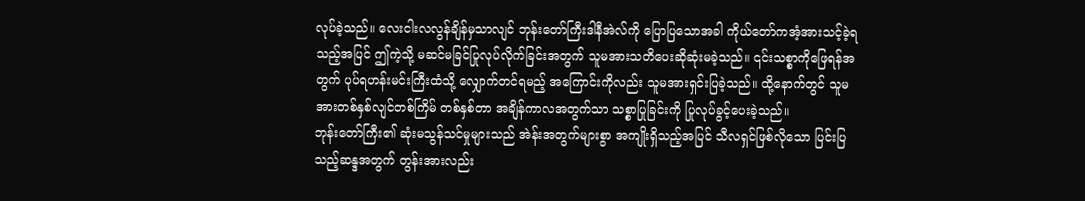လုပ်ခဲ့သည်။ လေးငါးလလွန်ချိန်မှသာလျင် ဘုန်းတော်ကြီးဒါနီအဲလ်ကို ပြောပြသောအခါ ကိုယ်တော်ကအံ့အားသင့်ခဲ့ရသည့်အပြင် ဤကဲ့သို့ မဆင်မခြင်ပြုလုပ်လိုက်ခြင်းအတွက် သူမအားသတိပေးဆိုဆုံးမခဲ့သည်။ ၎င်းသစ္စာကိုဖြေရန်အတွက် ပုပ်ရဟန်းမင်းကြီးထံသို့ လျှောက်တင်ရမည့် အကြောင်းကိုလည်း သူမအားရှင်းပြခဲ့သည်။ ထို့နောက်တွင် သူမအားတစ်နှစ်လျင်တစ်ကြိမ် တစ်နှစ်တာ အချိန်ကာလအတွက်သာ သစ္စာပြုခြင်းကို ပြုလုပ်ခွင့်ပေးခဲ့သည်။
ဘုန်းတော်ကြီး၏ ဆုံးမသွန်သင်မှုများသည် အဲန်းအတွက်များစွာ အကျိုးရှိသည့်အပြင် သီလရှင်ဖြစ်လိုသော ပြင်းပြသည့်ဆန္ဒအတွက် တွန်းအားလည်း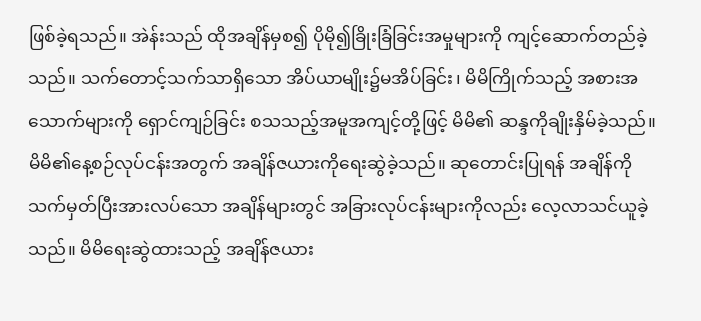ဖြစ်ခဲ့ရသည်။ အဲန်းသည် ထိုအချိန်မှစ၍ ပိုမို၍ခြိုးခြံခြင်းအမှုများကို ကျင့်ဆောက်တည်ခဲ့သည်။ သက်တောင့်သက်သာရှိသော အိပ်ယာမျိုး၌မအိပ်ခြင်း၊ မိမိကြိုက်သည့် အစားအသောက်များကို ရှောင်ကျဉ်ခြင်း စသသည့်အမူအကျင့်တို့ဖြင့် မိမိ၏ ဆန္ဒကိုချိုးနှိမ်ခဲ့သည်။ မိမိ၏နေ့စဉ်လုပ်ငန်းအတွက် အချိန်ဇယားကိုရေးဆွဲခဲ့သည်။ ဆုတောင်းပြုရန် အချိန်ကို သက်မှတ်ပြီးအားလပ်သော အချိန်များတွင် အခြားလုပ်ငန်းများကိုလည်း လေ့လာသင်ယူခဲ့သည်။ မိမိရေးဆွဲထားသည့် အချိန်ဇယား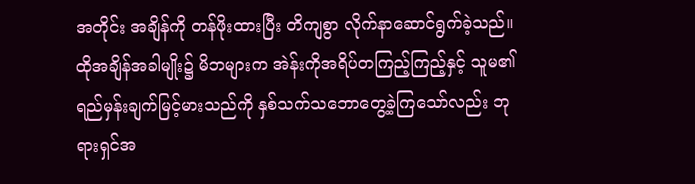အတိုင်း အချိန်ကို တန်ဖိုးထားပြီး တိကျစွာ လိုက်နာဆောင်ရွက်ခဲ့သည်။
ထိုအချိန်အခါမျိုး၌ မိဘများက အဲန်းကိုအရိပ်တကြည့်ကြည့်နှင့် သူမ၏ ရည်မှန်းချက်မြင့်မားသည်ကို နှစ်သက်သဘောတွေ့ခဲ့ကြသော်လည်း ဘုရားရှင်အ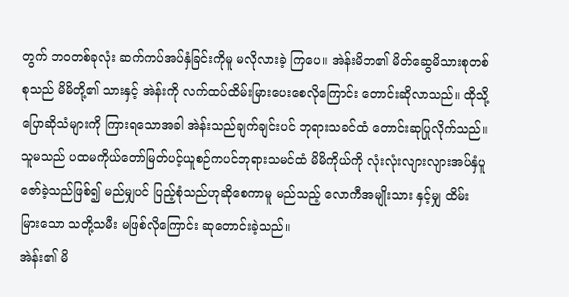တွက် ဘဝတစ်ခုလုံး ဆက်ကပ်အပ်နှံခြင်းကိုမူ မလိုလားခဲ့ ကြပေ။ အဲန်းမိဘ၏ မိတ်ဆွေမိသားစုတစ်စုသည် မိမိတို့၏ သားနှင့် အဲန်းကို လက်ထပ်ထိမ်းမြားပေးစေလိုကြောင်း တောင်းဆိုလာသည်။ ထိုသို့ပြောဆိုသံများကို ကြားရသောအခါ အဲန်းသည်ချက်ချင်းပင် ဘုရားသခင်ထံ တောင်းဆုပြုလိုက်သည်။ သူမသည် ပထမကိုယ်တော်မြတ်ပင့်ယူစဉ်ကပင်ဘုရားသမင်ထံ မိမိကိုယ်ကို လုံးလုံးလျားလျားအပ်နှံပူဇော်ခဲ့သည်ဖြစ်၍ မည်မျှပင် ပြည့်စုံသည်ဟုဆိုစေကာမူ မည်သည့် လောကီအမျိုးသား နှင့်မျှ ထိမ်းမြားသော သတို့သမီး မဖြစ်လိုကြောင်း ဆုတောင်းခဲ့သည်။
အဲန်း၏ မိ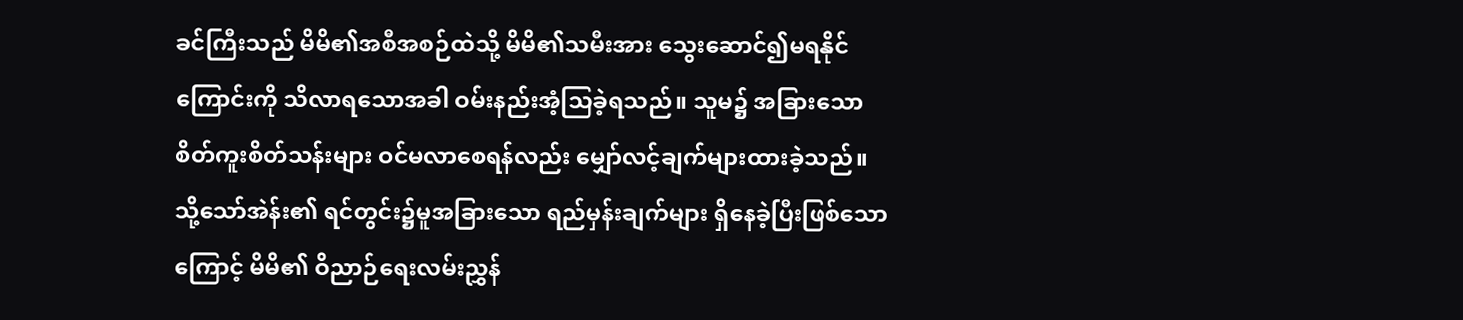ခင်ကြီးသည် မိမိ၏အစီအစဉ်ထဲသို့ မိမိ၏သမီးအား သွေးဆောင်၍မရနိုင်ကြောင်းကို သိလာရသောအခါ ဝမ်းနည်းအံ့သြခဲ့ရသည်။ သူမ၌ အခြားသောစိတ်ကူးစိတ်သန်းများ ဝင်မလာစေရန်လည်း မျှော်လင့်ချက်များထားခဲ့သည်။ သို့သော်အဲန်း၏ ရင်တွင်း၌မူအခြားသော ရည်မှန်းချက်များ ရှိနေခဲ့ပြီးဖြစ်သောကြောင့် မိမိ၏ ဝိညာဉ်ရေးလမ်းညွှန်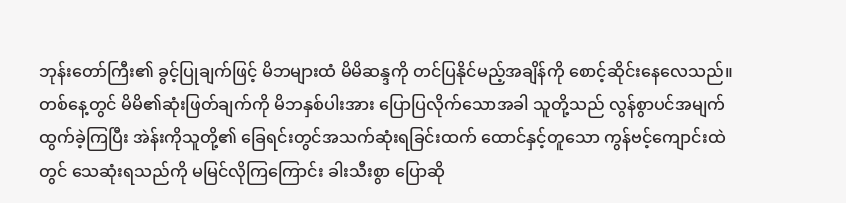ဘုန်းတော်ကြီး၏ ခွင့်ပြုချက်ဖြင့် မိဘများထံ မိမိဆန္ဒကို တင်ပြနိုင်မည့်အချိန်ကို စောင့်ဆိုင်းနေလေသည်။ တစ်နေ့တွင် မိမိ၏ဆုံးဖြတ်ချက်ကို မိဘနှစ်ပါးအား ပြောပြလိုက်သောအခါ သူတို့သည် လွန်စွာပင်အမျက်ထွက်ခဲ့ကြပြီး အဲန်းကိုသူတို့၏ ခြေရင်းတွင်အသက်ဆုံးရခြင်းထက် ထောင်နှင့်တူသော ကွန်ဗင့်ကျောင်းထဲတွင် သေဆုံးရသည်ကို မမြင်လိုကြကြောင်း ခါးသီးစွာ ပြောဆို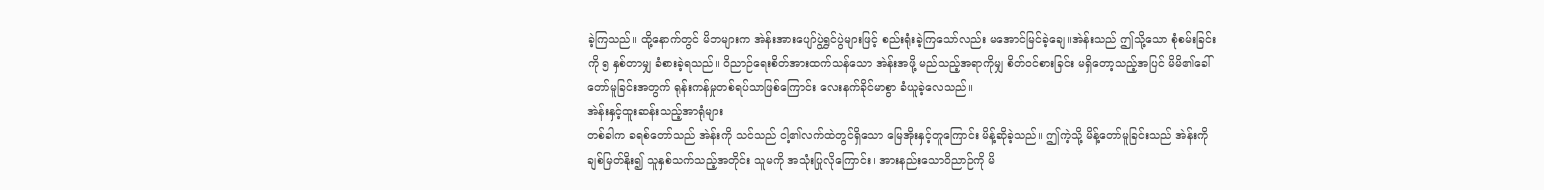ခဲ့ကြသည်။ ထို့နောက်တွင် မိဘများက အဲန်းအားပျော်ပွဲရွှင်ပွဲများဖြင့် စည်းရုံးခဲ့ကြသော်လည်း မအောင်မြင်ခဲ့ချေ။အဲန်းသည် ဤသို့သော စုံစမ်းခြင်းကို ၅ နှစ်တာမျှ ခံစားခဲ့ရသည်။ ဝိညာဉ်ရေးစိတ်အားထက်သန်သော အဲန်းအဖို့ မည်သည့်အရာကိုမျှ စိတ်ဝင်စားခြင်း မရှိတော့သည့်အပြင် မိမိ၏ခေါ်တော်မူခြင်းအတွက် ရုန်းကန်မှုတစ်ရပ်သာဖြစ်ကြောင်း လေးနက်ခိုင်မာစွာ ခံယူခဲ့လေသည်။
အဲန်းနှင့်ထူးဆန်းသည့်အာရုံများ
တစ်ခါက ခရစ်တော်သည် အဲန်းကို သင်သည် ငါ့၏လက်ထဲတွင်ရှိသော မြေအိုးနှင့်တူကြောင်း မိန့်ဆိုခဲ့သည်။ ဤကဲ့သို့ မိန့်တော်မူခြင်းသည် အဲန်းကို ချစ်မြတ်နိုး၍ သူနှစ်သက်သည့်အတိုင်း သူမကို အသုံးပြုလိုကြောင်း၊ အားနည်းသောဝိညာဉ်ကို မိ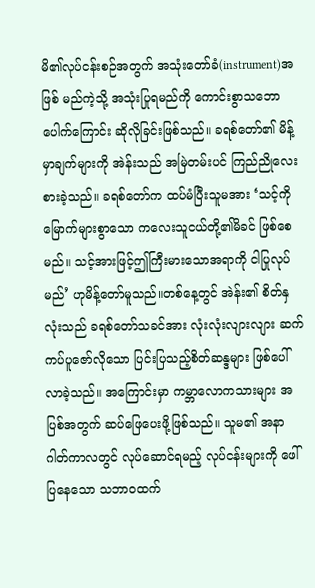မိ၏လုပ်ငန်းစဉ်အတွက် အသုံးတော်ခံ(instrument)အဖြစ် မည်ကဲ့သို့ အသုံးပြုရမည်ကို ကောင်းစွာသဘောပေါက်ကြောင်း ဆိုလိုခြင်းဖြစ်သည်။ ခရစ်တော်၏ မိန့်မှာချက်များကို အဲန်းသည် အမြဲတမ်းပင် ကြည်ညိုလေးစားခဲ့သည်။ ခရစ်တော်က ထပ်မံပြီးသူမအား ‘သင့်ကိုမြောက်များစွာသော ကလေးသူငယ်တို့၏မိခင် ဖြစ်စေမည်။ သင့်အားဖြင့်ဤကြီးမားသောအရာကို ငါပြုလုပ်မည်’ ဟုမိန့်တော်မူသည်။တစ်နေ့တွင် အဲန်း၏ စိတ်နှလုံးသည် ခရစ်တော်သခင်အား လုံးလုံးလျားလျား ဆက်ကပ်ပူဇော်လိုသော ပြင်းပြသည့်စိတ်ဆန္ဒများ ဖြစ်ပေါ်လာခဲ့သည်။ အကြောင်းမှာ ကမ္ဘာလောကသားများ အပြစ်အတွက် ဆပ်ဖြေပေးဖို့ဖြစ်သည်။ သူမ၏ အနာဂါတ်ကာလတွင် လုပ်ဆောင်ရမည့် လုပ်ငန်းများကို ဖေါ်ပြနေသော သဘာဝထက်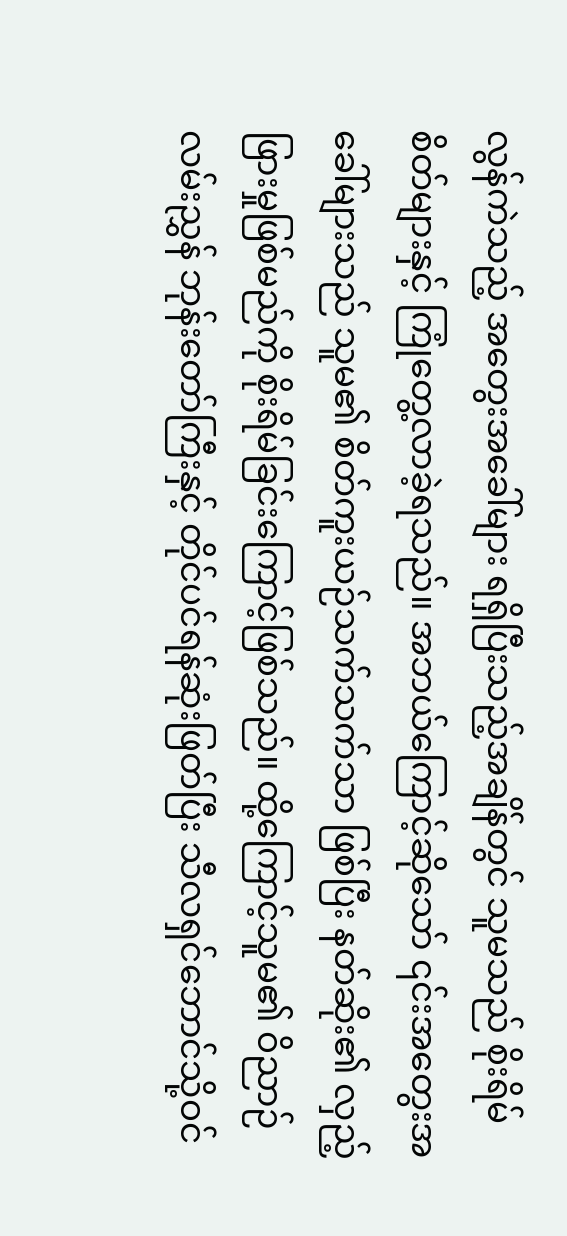လွန်ကဲသည့် အတွေးအခေါ်များ ရရှိပြီးသည့်အချိန်တွင် သူမသည် စိုးရိမ်စိတ်များနှင့် ကြုံတွေ့လာခဲ့ရသည်။ အဘယ်ကြောင့်ဆိုသော် ၎င်းအတွေးအခေါ်များသည် သူမ၏ စိတ်ကူးယဉ်သက်သက်သာ ဖြစ်ပြီး နတ်ဆိုး၏ လှည့်ဖြားမှုဖြစ်မည်ကို စိုးရိမ်ခြင်းကြောင့်ဖြစ်သည်။ ထို့ကြောင့်သူမ၏ ဝိညာဉ်လမ်းညွှန် ဘုန်းတော်ကြီးနှင့် တိုင်ပင်ရန်ဆုံးဖြတ်ပြီး သီလရှင်ဘောင်သို့ဝင်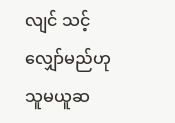လျင် သင့်လျှော်မည်ဟု သူမယူဆ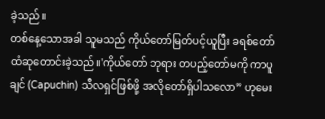ခဲ့သည်။
တစ်နေ့သောအခါ သူမသည် ကိုယ်တော်မြတ်ပင့်ယူပြီး ခရစ်တော်ထံဆုတောင်းခဲ့သည်။'ကိုယ်တော် ဘုရား တပည့်တော်မကို ကာပူချင် (Capuchin) သီလရှင်ဖြစ်ဖို့ အလိုတော်ရှိပါသလော” ဟုမေး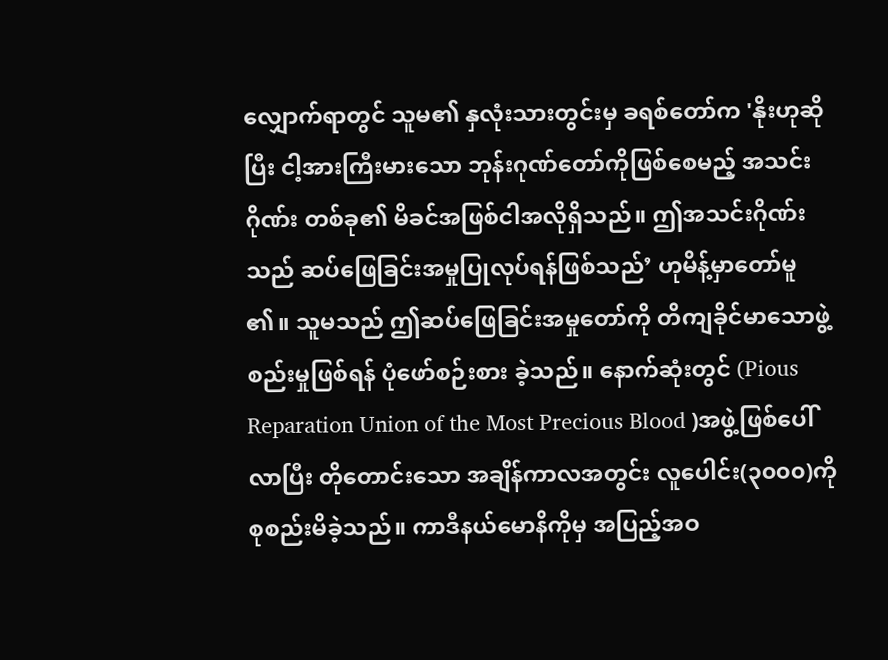လျှောက်ရာတွင် သူမ၏ နှလုံးသားတွင်းမှ ခရစ်တော်က 'နိုးဟုဆိုပြီး ငါ့အားကြီးမားသော ဘုန်းဂုဏ်တော်ကိုဖြစ်စေမည့် အသင်းဂိုဏ်း တစ်ခု၏ မိခင်အဖြစ်ငါအလိုရှိသည်။ ဤအသင်းဂိုဏ်းသည် ဆပ်ဖြေခြင်းအမှုပြုလုပ်ရန်ဖြစ်သည်’ ဟုမိန့်မှာတော်မူ ၏။ သူမသည် ဤဆပ်ဖြေခြင်းအမှုတော်ကို တိကျခိုင်မာသောဖွဲ့စည်းမှုဖြစ်ရန် ပုံဖော်စဉ်းစား ခဲ့သည်။ နောက်ဆုံးတွင် (Pious Reparation Union of the Most Precious Blood )အဖွဲ့ဖြစ်ပေါ်လာပြီး တိုတောင်းသော အချိန်ကာလအတွင်း လူပေါင်း(၃၀၀၀)ကို စုစည်းမိခဲ့သည်။ ကာဒီနယ်မောနိကိုမှ အပြည့်အဝ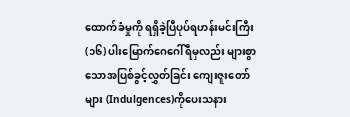ထောက်ခံမှုကို ရရှိခဲ့ပြီပုပ်ရဟန်းမင်းကြီး (၁၆) ပါးမြောက်ဂေဂေါ်ရီမှလည်း များစွာသောအပြစ်ခွင့်လွှတ်ခြင်း ကျေးဇူးတော်များ (Indulgences)ကိုပေးသနား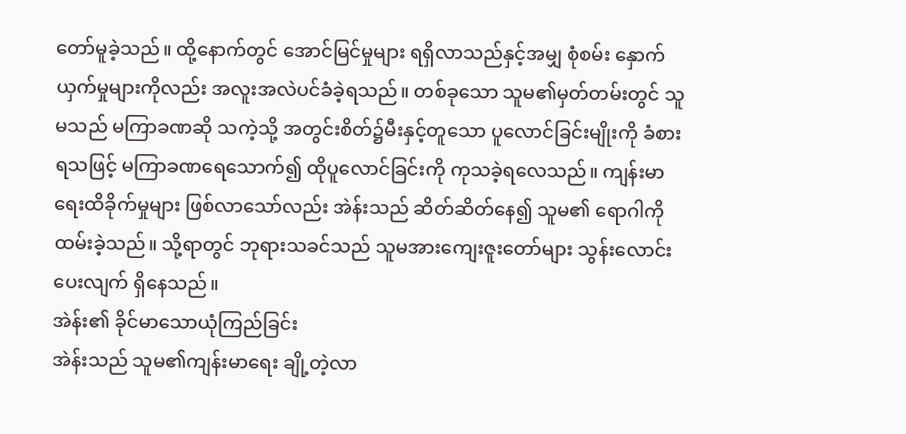တော်မူခဲ့သည်။ ထို့နောက်တွင် အောင်မြင်မှုများ ရရှိလာသည်နှင့်အမျှ စုံစမ်း နှောက်ယှက်မှုများကိုလည်း အလူးအလဲပင်ခံခဲ့ရသည်။ တစ်ခုသော သူမ၏မှတ်တမ်းတွင် သူမသည် မကြာခဏဆို သကဲ့သို့ အတွင်းစိတ်၌မီးနှင့်တူသော ပူလောင်ခြင်းမျိုးကို ခံစားရသဖြင့် မကြာခဏရေသောက်၍ ထိုပူလောင်ခြင်းကို ကုသခဲ့ရလေသည်။ ကျန်းမာရေးထိခိုက်မှုများ ဖြစ်လာသော်လည်း အဲန်းသည် ဆိတ်ဆိတ်နေ၍ သူမ၏ ရောဂါကိုထမ်းခဲ့သည်။ သို့ရာတွင် ဘုရားသခင်သည် သူမအားကျေးဇူးတော်များ သွန်းလောင်းပေးလျက် ရှိနေသည်။
အဲန်း၏ ခိုင်မာသောယုံကြည်ခြင်း
အဲန်းသည် သူမ၏ကျန်းမာရေး ချို့တဲ့လာ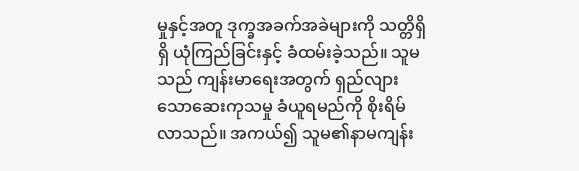မှုနှင့်အတူ ဒုက္ခအခက်အခဲများကို သတ္တိရှိရှိ ယုံကြည်ခြင်းနှင့် ခံထမ်းခဲ့သည်။ သူမသည် ကျန်းမာရေးအတွက် ရှည်လျားသောဆေးကုသမှု ခံယူရမည်ကို စိုးရိမ်လာသည်။ အကယ်၍ သူမ၏နာမကျန်း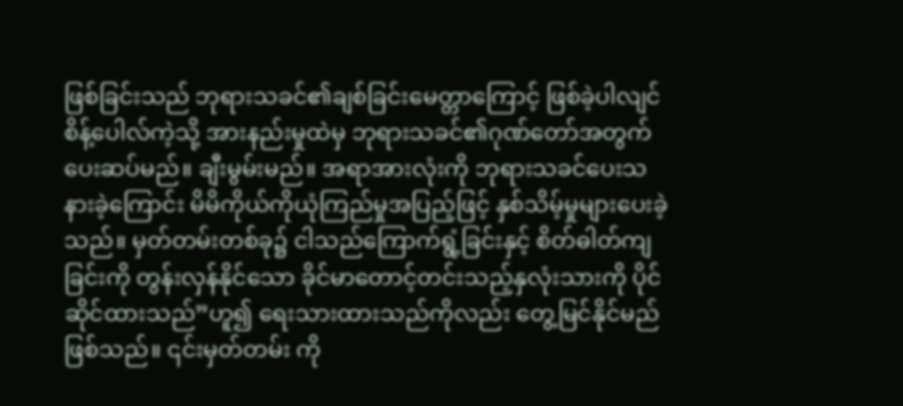ဖြစ်ခြင်းသည် ဘုရားသခင်၏ချစ်ခြင်းမေတ္တာကြောင့် ဖြစ်ခဲ့ပါလျင် စိန့်ပေါလ်ကဲ့သို့ အားနည်းမှုထဲမှ ဘုရားသခင်၏ဂုဏ်တော်အတွက် ပေးဆပ်မည်။ ချီးမွမ်းမည်။ အရာအားလုံးကို ဘုရားသခင်ပေးသနားခဲ့ကြောင်း မိမိကိုယ်ကိုယုံကြည်မှုအပြည့်ဖြင့် နှစ်သိမ့်မှုများပေးခဲ့သည်။ မှတ်တမ်းတစ်ခု၌ ငါသည်ကြောက်ရွံ့ခြင်းနှင့် စိတ်ဓါတ်ကျခြင်းကို တွန်းလှန်နိုင်သော ခိုင်မာတောင့်တင်းသည့်နှလုံးသားကို ပိုင်ဆိုင်ထားသည်”ဟူ၍ ရေးသားထားသည်ကိုလည်း တွေ့မြင်နိုင်မည်ဖြစ်သည်။ ၎င်းမှတ်တမ်း ကို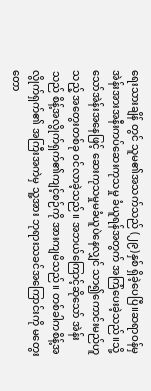ရေးသားချိန် တွင် သူမ၏အသက်သည် (၂၉)နှစ် ရှိခဲ့ပေပြီ။ဆရာဝန်မှ အဲန်းအားအနီးကပ်ဆေးကုသမှု ခံယူရန်အတွက် အကြံပေးခဲ့သည်။သို့သော်အဲန်းအနေဖြင့် ဆေးကုသမှုမခံယူပဲနေလျှင် သာ၍ကောင်းမည်ဟူသည့် အတွေးတစ်ခု ဝင်လာခဲ့သည်။ အဘယ်ကြောင့်ဆိုသော် အဲန်းသည် စိန့်အလွိုက်ရှက်၏ကျင့်စဉ်ကို အားကျမိသည်။ တစ်ခါကစိန့်အလွိုက်ရှက်၏ အကြီးအကဲမှ သူ့အား ဘုရားသခင်အကြောင်းကို မတွေးတော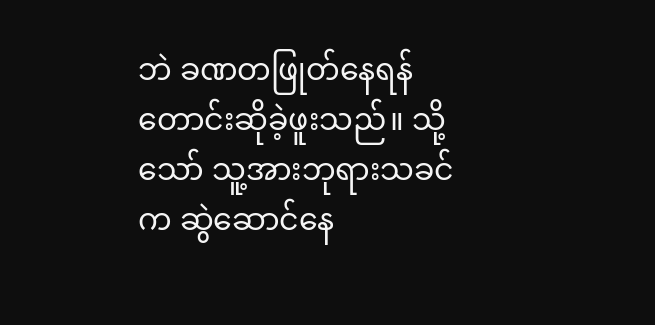ဘဲ ခဏတဖြုတ်နေရန် တောင်းဆိုခဲ့ဖူးသည်။ သို့သော် သူ့အားဘုရားသခင်က ဆွဲဆောင်နေ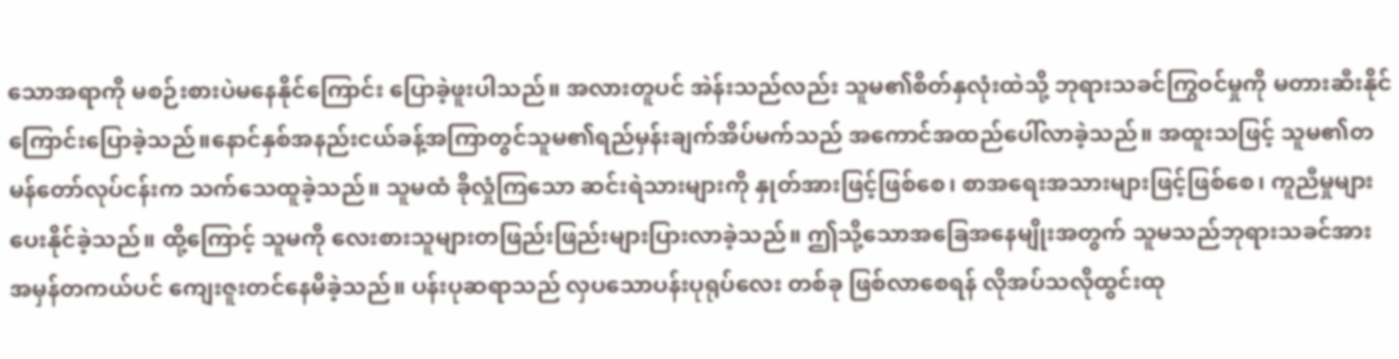သောအရာကို မစဉ်းစားပဲမနေနိုင်ကြောင်း ပြောခဲ့ဖူးပါသည်။ အလားတူပင် အဲန်းသည်လည်း သူမ၏စိတ်နှလုံးထဲသို့ ဘုရားသခင်ကြွဝင်မှုကို မတားဆီးနိုင်ကြောင်းပြောခဲ့သည်။နောင်နှစ်အနည်းငယ်ခန့်အကြာတွင်သူမ၏ရည်မှန်းချက်အိပ်မက်သည် အကောင်အထည်ပေါ်လာခဲ့သည်။ အထူးသဖြင့် သူမ၏တမန်တော်လုပ်ငန်းက သက်သေထူခဲ့သည်။ သူမထံ ခိုလှုံကြသော ဆင်းရဲသားများကို နှုတ်အားဖြင့်ဖြစ်စေ၊ စာအရေးအသားများဖြင့်ဖြစ်စေ၊ ကူညီမှုများပေးနိုင်ခဲ့သည်။ ထို့ကြောင့် သူမကို လေးစားသူများတဖြည်းဖြည်းများပြားလာခဲ့သည်။ ဤသို့သောအခြေအနေမျိုးအတွက် သူမသည်ဘုရားသခင်အား အမှန်တကယ်ပင် ကျေးဇူးတင်နေမိခဲ့သည်။ ပန်းပုဆရာသည် လှပသောပန်းပုရုပ်လေး တစ်ခု ဖြစ်လာစေရန် လိုအပ်သလိုထွင်းထု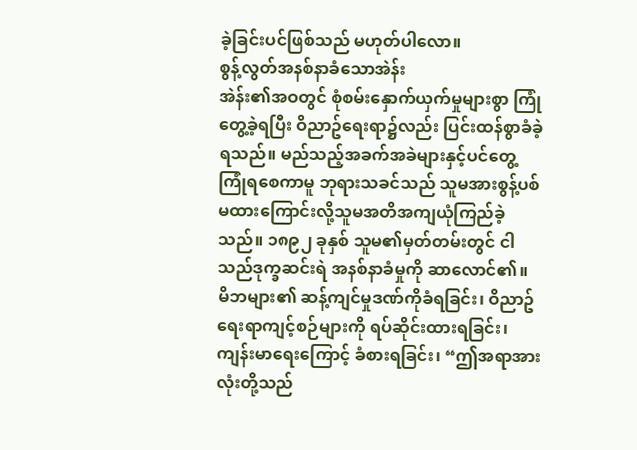ခဲ့ခြင်းပင်ဖြစ်သည် မဟုတ်ပါလော။
စွန့်လွတ်အနစ်နာခံသောအဲန်း
အဲန်း၏အဝတွင် စုံစမ်းနှောက်ယှက်မှုများစွာ ကြုံတွေ့ခဲ့ရပြီး ဝိညာဥ်ရေးရာ၌လည်း ပြင်းထန်စွာခံခဲ့ရသည်။ မည်သည့်အခက်အခဲများနှင့်ပင်တွေ့ကြုံရစေကာမူ ဘုရားသခင်သည် သူမအားစွန့်ပစ်မထားကြောင်းလို့သူမအတိအကျယုံကြည်ခဲ့သည်။ ၁၈၉၂ ခုနှစ် သူမ၏မှတ်တမ်းတွင် ငါသည်ဒုက္ခဆင်းရဲ အနစ်နာခံမှုကို ဆာလောင်၏။ မိဘများ၏ ဆန့်ကျင်မှုဒဏ်ကိုခံရခြင်း၊ ဝိညာဥ်ရေးရာကျင့်စဉ်များကို ရပ်ဆိုင်းထားရခြင်း၊ကျန်းမာရေးကြောင့် ခံစားရခြင်း၊ “ဤအရာအားလုံးတို့သည်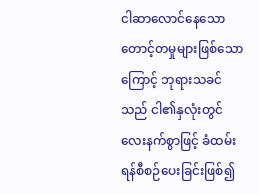ငါဆာလောင်နေသော တောင့်တမှုများဖြစ်သောကြောင့် ဘုရားသခင်သည် ငါ၏နှလုံးတွင် လေးနက်စွာဖြင့် ခံထမ်းရန်စီစဉ်ပေးခြင်းဖြစ်၍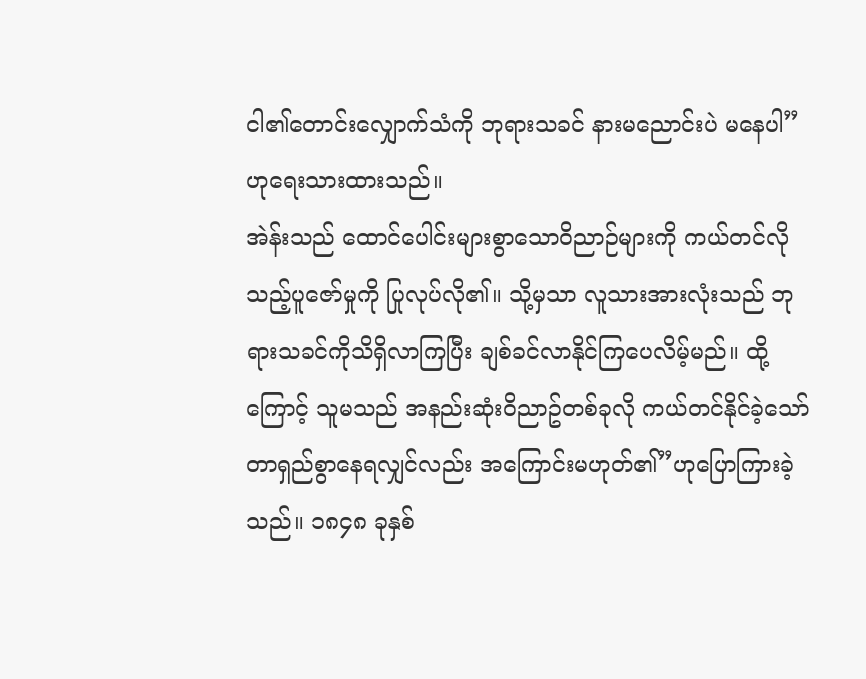ငါ၏တောင်းလျှောက်သံကို ဘုရားသခင် နားမညောင်းပဲ မနေပါ” ဟုရေးသားထားသည်။
အဲန်းသည် ထောင်ပေါင်းများစွာသောဝိညာဉ်များကို ကယ်တင်လိုသည့်ပူဇော်မှုကို ပြုလုပ်လို၏။ သို့မှသာ လူသားအားလုံးသည် ဘုရားသခင်ကိုသိရှိလာကြပြီး ချစ်ခင်လာနိုင်ကြပေလိမ့်မည်။ ထို့ကြောင့် သူမသည် အနည်းဆုံးဝိညာဥ်တစ်ခုလို ကယ်တင်နိုင်ခဲ့သော် တာရှည်စွာနေရလျှင်လည်း အကြောင်းမဟုတ်၏”ဟုပြောကြားခဲ့သည်။ ၁၈၄၈ ခုနှစ်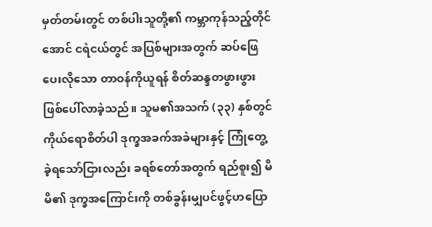မှတ်တမ်းတွင် တစ်ပါးသူတို့၏ ကမ္ဘာကုန်သည့်တိုင်အောင် ငရဲငယ်တွင် အပြစ်များအတွက် ဆပ်ဖြေပေးလိုသော တာဝန်ကိုယူရန် စိတ်ဆန္ဒတဖွားဖွား ဖြစ်ပေါ်လာခဲ့သည်။ သူမ၏အသက် (၃၃) နှစ်တွင် ကိုယ်ရောစိတ်ပါ ဒုက္ခအခက်အခဲများနှင့် ကြုံတွေ့ ခဲ့ရသော်ငြားလည်း ခရစ်တော်အတွက် ရည်စူး၍ မိမိ၏ ဒုက္ခအကြောင်းကို တစ်ခွန်းမျှပင်ဖွင့်ဟပြော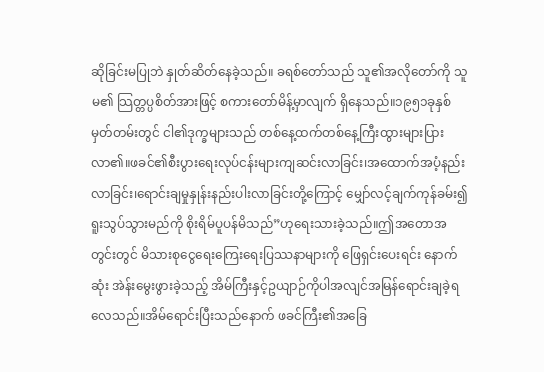ဆိုခြင်းမပြုဘဲ နှုတ်ဆိတ်နေခဲ့သည်။ ခရစ်တော်သည် သူ၏အလိုတော်ကို သူမ၏ သြတ္တပ္ပစိတ်အားဖြင့် စကားတော်မိန့်မှာလျက် ရှိနေသည်။၁၉၅၁ခုနှစ် မှတ်တမ်းတွင် ငါ၏ဒုက္ခများသည် တစ်နေ့ထက်တစ်နေ့ကြီးထွားများပြားလာ၏။ဖခင်၏စီးပွားရေးလုပ်ငန်းများကျဆင်းလာခြင်း၊အထောက်အပံ့နည်းလာခြင်း၊ရောင်းချမှုနှုန်းနည်းပါးလာခြင်းတို့ကြောင့် မျှော်လင့်ချက်ကုန်ခမ်း၍ ရူးသွပ်သွားမည်ကို စိုးရိမ်ပူပန်မိသည်”ဟုရေးသားခဲ့သည်။ဤအတောအတွင်းတွင် မိသားစုငွေရေးကြေးရေးပြဿနာများကို ဖြေရှင်းပေးရင်း နောက်ဆုံး အဲန်းမွေးဖွားခဲ့သည့် အိမ်ကြီးနှင့်ဥယျာဉ်ကိုပါအလျင်အမြန်ရောင်းချခဲ့ရလေသည်။အိမ်ရောင်းပြီးသည်နောက် ဖခင်ကြီး၏အခြေ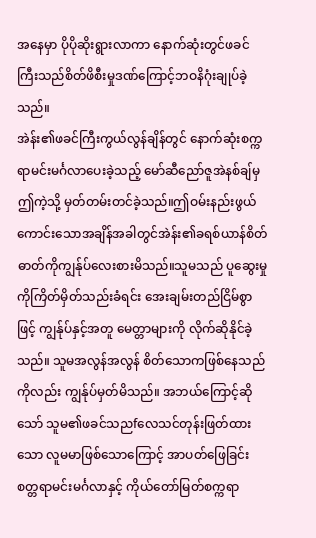အနေမှာ ပိုပိုဆိုးရွားလာကာ နောက်ဆုံးတွင်ဖခင်ကြီးသည်စိတ်ဖိစီးမှုဒဏ်ကြောင့်ဘဝနိဂုံးချုပ်ခဲ့သည်။
အဲန်း၏ဖခင်ကြီးကွယ်လွန်ချိန်တွင် နောက်ဆုံးစက္ကရာမင်းမင်္ဂလာပေးခဲ့သည့် မော်ဆီညော်ဇူအဲနစ်ချ်မှဤကဲ့သို့ မှတ်တမ်းတင်ခဲ့သည်။ဤဝမ်းနည်းဖွယ်ကောင်းသောအချိန်အခါတွင်အဲန်း၏ခရစ်ယာန်စိတ်ဓာတ်ကိုကျွန်ုပ်လေးစားမိသည်။သူမသည် ပူဆွေးမှုကိုကြိတ်မှိတ်သည်းခံရင်း အေးချမ်းတည်ငြိမ်စွာဖြင့် ကျွန်ုပ်နှင့်အတူ မေတ္တာများကို လိုက်ဆိုနိုင်ခဲ့သည်။ သူမအလွန်အလွန် စိတ်သောကဖြစ်နေသည်ကိုလည်း ကျွန်ုပ်မှတ်မိသည်။ အဘယ်ကြောင့်ဆိုသော် သူမ၏ဖခင်သညfလေသင်တုန်းဖြတ်ထားသော လူမမာဖြစ်သောကြောင့် အာပတ်ဖြေခြင်း စတ္တရာမင်းမင်္ဂလာနှင့် ကိုယ်တော်မြတ်စက္ကရာ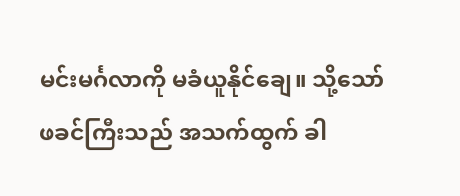မင်းမင်္ဂလာကို မခံယူနိုင်ချေ။ သို့သော် ဖခင်ကြီးသည် အသက်ထွက် ခါ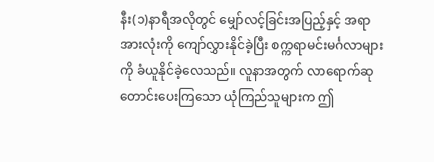နီး(၁)နာရီအလိုတွင် မျှော်လင့်ခြင်းအပြည့်နှင့် အရာအားလုံးကို ကျော်လွှားနိုင်ခဲ့ပြီး စက္ကရာမင်းမင်္ဂလာများကို ခံယူနိုင်ခဲ့လေသည်။ လူနာအတွက် လာရောက်ဆုတောင်းပေးကြသော ယုံကြည်သူများက ဤ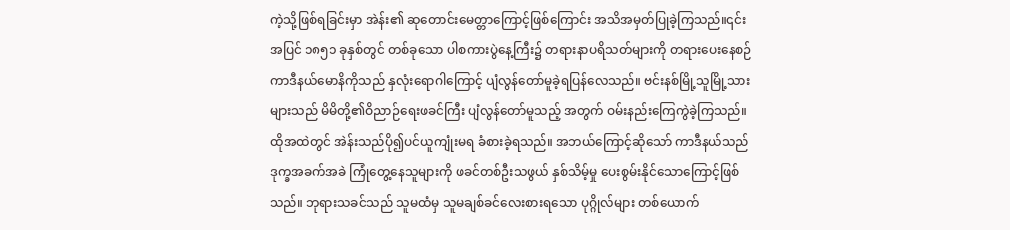ကဲ့သို့ဖြစ်ရခြင်းမှာ အဲန်း၏ ဆုတောင်းမေတ္တာကြောင့်ဖြစ်ကြောင်း အသိအမှတ်ပြုခဲ့ကြသည်။၎င်းအပြင် ၁၈၅၁ ခုနှစ်တွင် တစ်ခုသော ပါစကားပွဲနေ့ကြီး၌ တရားနာပရိသတ်များကို တရားပေးနေစဉ် ကာဒီနယ်မောနိကိုသည် နှလုံးရောဂါကြောင့် ပျံလွန်တော်မူခဲ့ရပြန်လေသည်။ ဗင်းနစ်မြို့သူမြို့သားများသည် မိမိတို့၏ဝိညာဉ်ရေးဖခင်ကြီး ပျံလွန်တော်မူသည့် အတွက် ဝမ်းနည်းကြေကွဲခဲ့ကြသည်။ ထိုအထဲတွင် အဲန်းသည်ပို၍ပင်ယူကျုံးမရ ခံစားခဲ့ရသည်။ အဘယ်ကြောင့်ဆိုသော် ကာဒီနယ်သည် ဒုက္ခအခက်အခဲ ကြုံတွေ့နေသူများကို ဖခင်တစ်ဦးသဖွယ် နှစ်သိမ့်မှု ပေးစွမ်းနိုင်သောကြောင့်ဖြစ်သည်။ ဘုရားသခင်သည် သူမထံမှ သူမချစ်ခင်လေးစားရသော ပုဂ္ဂိုလ်များ တစ်ယောက်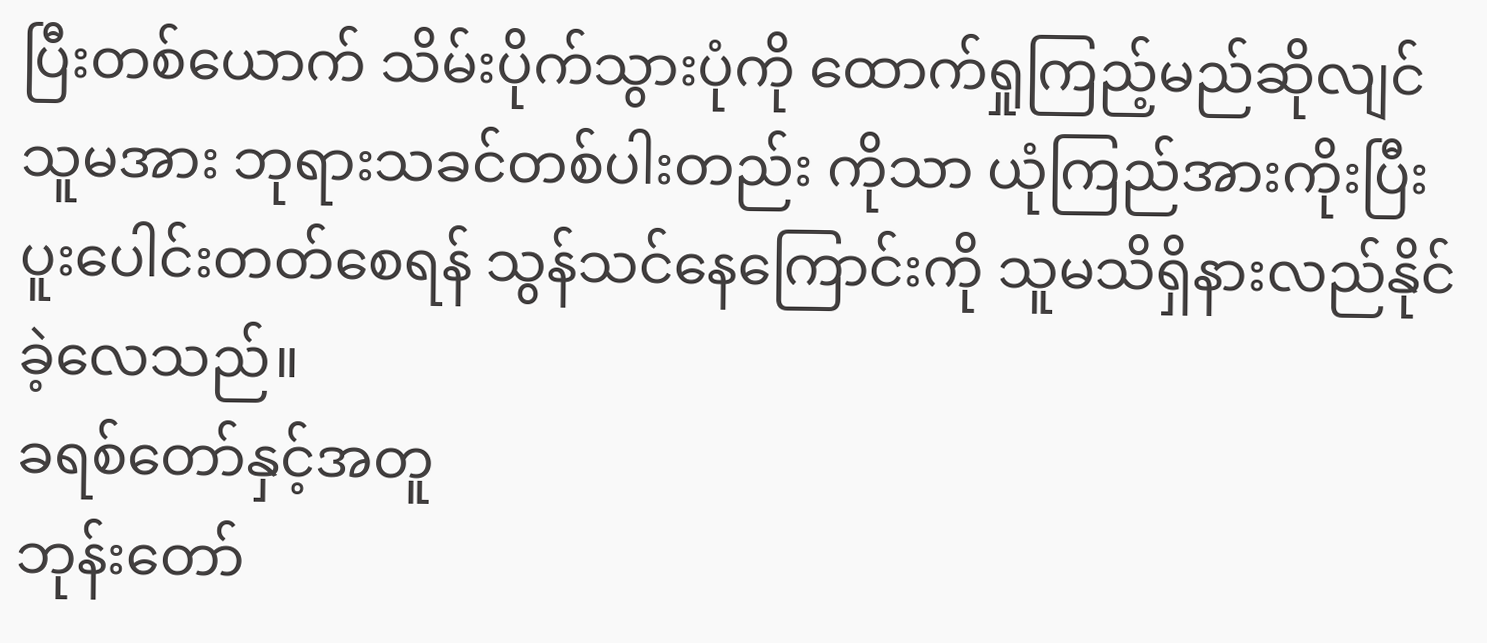ပြီးတစ်ယောက် သိမ်းပိုက်သွားပုံကို ထောက်ရှုကြည့်မည်ဆိုလျင်သူမအား ဘုရားသခင်တစ်ပါးတည်း ကိုသာ ယုံကြည်အားကိုးပြီး ပူးပေါင်းတတ်စေရန် သွန်သင်နေကြောင်းကို သူမသိရှိနားလည်နိုင်ခဲ့လေသည်။
ခရစ်တော်နှင့်အတူ
ဘုန်းတော်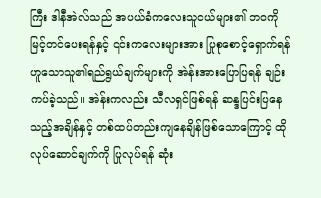ကြီး ဒါနီအဲလ်သည် အပယ်ခံကလေးသူငယ်များ၏ ဘဝကို မြင့်တင်ပေးရန်နှင့် ၎င်းကလေးများအား ပြုစုစောင့်ရှောက်ရန် ဟူသောသူ၏ရည်ရွယ်ချက်များကို အဲန်းအားပြောပြရန် ချဉ်းကပ်ခဲ့သည်။ အဲန်းကလည်း သီလရှင်ဖြစ်ရန် ဆန္ဒပြင်းပြနေသည့်အချိန်နှင့် တစ်ထပ်တည်းကျနေချိန်ဖြစ်သောကြောင့် ထိုလုပ်ဆောင်ချက်ကို ပြုလုပ်ရန် ဆုံး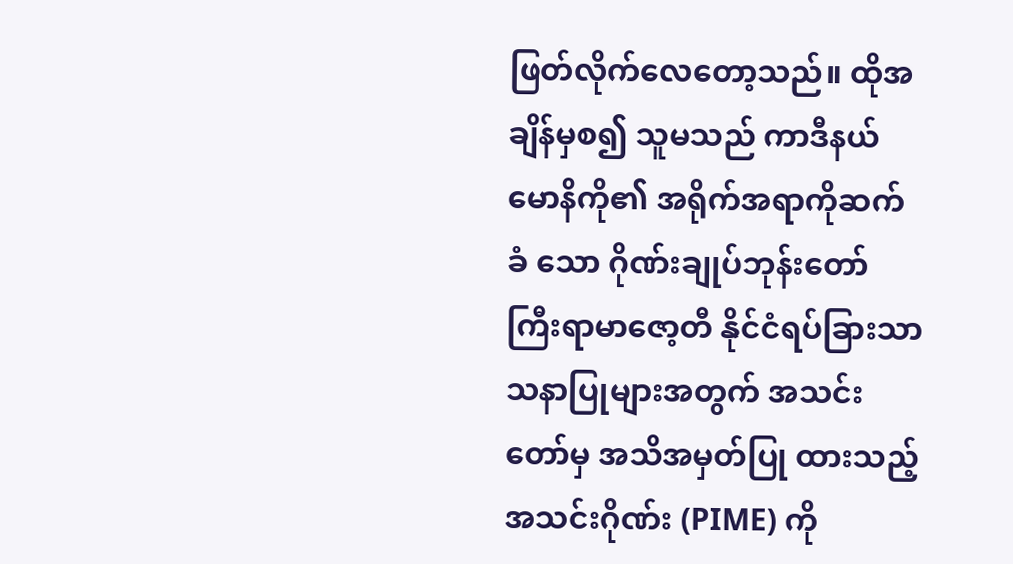ဖြတ်လိုက်လေတော့သည်။ ထိုအချိန်မှစ၍ သူမသည် ကာဒီနယ်မောနိကို၏ အရိုက်အရာကိုဆက်ခံ သော ဂိုဏ်းချုပ်ဘုန်းတော်ကြီးရာမာဇော့တီ နိုင်ငံရပ်ခြားသာသနာပြုများအတွက် အသင်းတော်မှ အသိအမှတ်ပြု ထားသည့် အသင်းဂိုဏ်း (PIME) ကို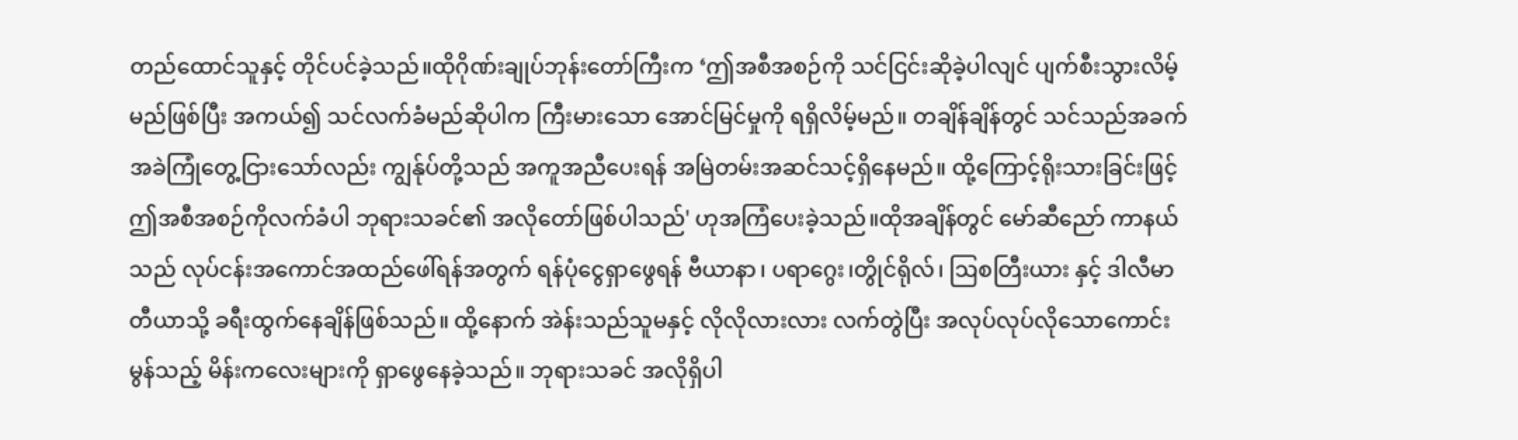တည်ထောင်သူနှင့် တိုင်ပင်ခဲ့သည်။ထိုဂိုဏ်းချုပ်ဘုန်းတော်ကြီးက ‘ဤအစီအစဉ်ကို သင်ငြင်းဆိုခဲ့ပါလျင် ပျက်စီးသွားလိမ့်မည်ဖြစ်ပြီး အကယ်၍ သင်လက်ခံမည်ဆိုပါက ကြီးမားသော အောင်မြင်မှုကို ရရှိလိမ့်မည်။ တချိန်ချိန်တွင် သင်သည်အခက်အခဲကြုံတွေ့ငြားသော်လည်း ကျွန်ုပ်တို့သည် အကူအညီပေးရန် အမြဲတမ်းအဆင်သင့်ရှိနေမည်။ ထို့ကြောင့်ရိုးသားခြင်းဖြင့် ဤအစီအစဉ်ကိုလက်ခံပါ ဘုရားသခင်၏ အလိုတော်ဖြစ်ပါသည်' ဟုအကြံပေးခဲ့သည်။ထိုအချိန်တွင် မော်ဆီညော် ကာနယ်သည် လုပ်ငန်းအကောင်အထည်ဖေါ်ရန်အတွက် ရန်ပုံငွေရှာဖွေရန် ဗီယာနာ၊ ပရာဂွေး၊တွိုင်ရိုလ်၊ ဩစတြီးယား နှင့် ဒါလီမာတီယာသို့ ခရီးထွက်နေချိန်ဖြစ်သည်။ ထို့နောက် အဲန်းသည်သူမနှင့် လိုလိုလားလား လက်တွဲပြီး အလုပ်လုပ်လိုသောကောင်းမွန်သည့် မိန်းကလေးများကို ရှာဖွေနေခဲ့သည်။ ဘုရားသခင် အလိုရှိပါ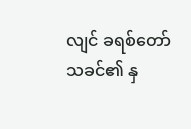လျင် ခရစ်တော်သခင်၏ နှ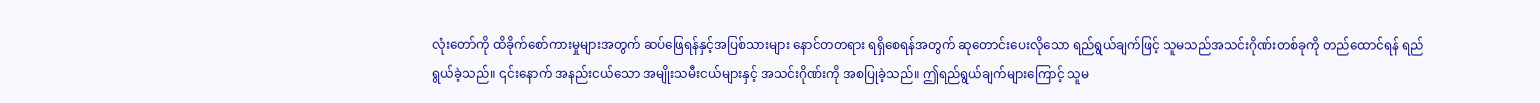လုံးတော်ကို ထိခိုက်စော်ကားမှုများအတွက် ဆပ်ဖြေရန်နှင့်အပြစ်သားများ နောင်တတရား ရရှိစေရန်အတွက် ဆုတောင်းပေးလိုသော ရည်ရွယ်ချက်ဖြင့် သူမသည်အသင်းဂိုဏ်းတစ်ခုကို တည်ထောင်ရန် ရည်ရွယ်ခဲ့သည်။ ၎င်းနောက် အနည်းငယ်သော အမျိုးသမီးငယ်များနှင့် အသင်းဂိုဏ်းကို အစပြုခဲ့သည်။ ဤရည်ရွယ်ချက်များကြောင့် သူမ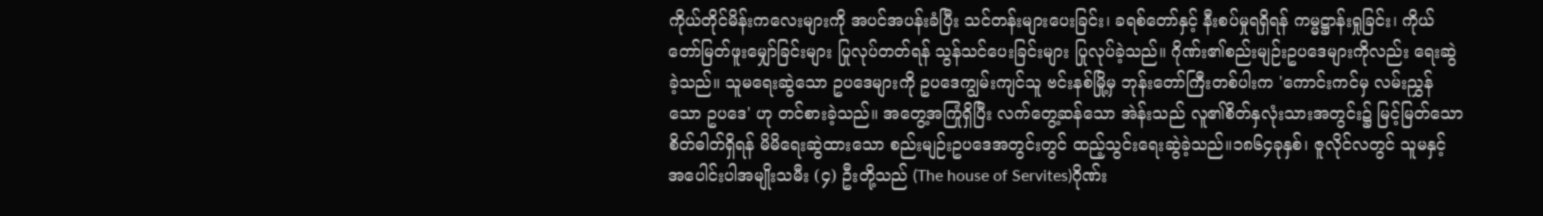ကိုယ်တိုင်မိန်းကလေးများကို အပင်အပန်းခံပြီး သင်တန်းများပေးခြင်း၊ ခရစ်တော်နှင့် နီးစပ်မှုရရှိရန် ကမ္မဋ္ဌာန်းရှုခြင်း၊ ကိုယ်တော်မြတ်ဖူးမျှော်ခြင်းများ ပြုလုပ်တတ်ရန် သွန်သင်ပေးခြင်းများ ပြုလုပ်ခဲ့သည်။ ဂိုဏ်း၏စည်းမျဉ်းဥပဒေများကိုလည်း ရေးဆွဲခဲ့သည်။ သူမရေးဆွဲသော ဥပဒေများကို ဥပဒေကျွမ်းကျင်သူ ဗင်းနစ်မြို့မှ ဘုန်းတော်ကြီးတစ်ပါးက 'ကောင်းကင်မှ လမ်းညွှန်သော ဥပဒေ' ဟု တင်စားခဲ့သည်။ အတွေ့အကြုံရှိပြီး လက်တွေ့ဆန်သော အဲန်းသည် လူ၏စိတ်နှလုံးသားအတွင်း၌ မြင့်မြတ်သော စိတ်ဓါတ်ရှိရန် မိမိရေးဆွဲထားသော စည်းမျဉ်းဥပဒေအတွင်းတွင် ထည့်သွင်းရေးဆွဲခဲ့သည်။၁၈၆၄ခုနှစ်၊ ဇူလိုင်လတွင် သူမနှင့် အပေါင်းပါအမျိုးသမီး (၄) ဦးတို့သည် (The house of Servites)ဂိုဏ်း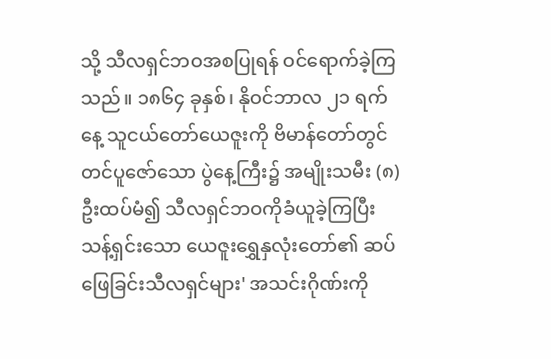သို့ သီလရှင်ဘဝအစပြုရန် ဝင်ရောက်ခဲ့ကြသည်။ ၁၈၆၄ ခုနှစ်၊ နိုဝင်ဘာလ ၂၁ ရက်နေ့ သူငယ်တော်ယေဇူးကို ဗိမာန်တော်တွင် တင်ပူဇော်သော ပွဲနေ့ကြီး၌ အမျိုးသမီး (၈) ဦးထပ်မံ၍ သီလရှင်ဘဝကိုခံယူခဲ့ကြပြီး သန့်ရှင်းသော ယေဇူးရွှေနှလုံးတော်၏ ဆပ်ဖြေခြင်းသီလရှင်များ' အသင်းဂိုဏ်းကို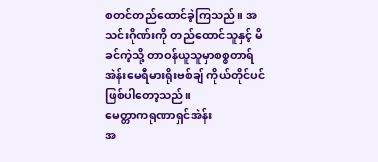စတင်တည်ထောင်ခဲ့ကြသည်။ အသင်းဂိုဏ်းကို တည်ထောင်သူနှင့် မိခင်ကဲ့သို့ တာဝန်ယူသူမှာစစ္စတာရ်အဲန်းမေရီမားရိုးဗစ်ချ် ကိုယ်တိုင်ပင်ဖြစ်ပါတော့သည်။
မေတ္တာကရုဏာရှင်အဲန်း
အ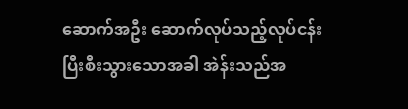ဆောက်အဦး ဆောက်လုပ်သည့်လုပ်ငန်း ပြီးစီးသွားသောအခါ အဲန်းသည်အ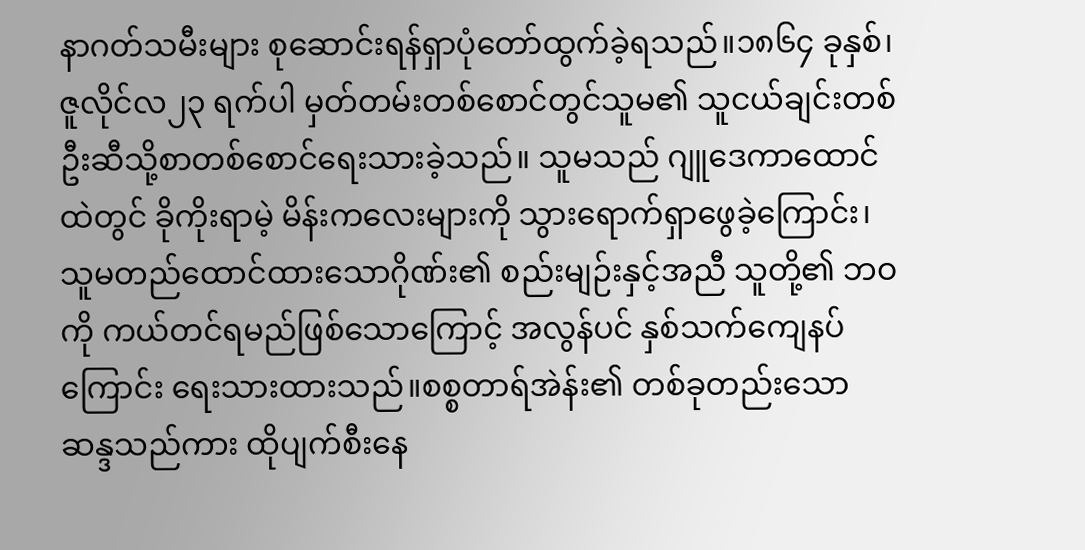နာဂတ်သမီးများ စုဆောင်းရန်ရှာပုံတော်ထွက်ခဲ့ရသည်။၁၈၆၄ ခုနှစ်၊ဇူလိုင်လ၂၃ ရက်ပါ မှတ်တမ်းတစ်စောင်တွင်သူမ၏ သူငယ်ချင်းတစ်ဦးဆီသို့စာတစ်စောင်ရေးသားခဲ့သည်။ သူမသည် ဂျူဒေကာထောင်ထဲတွင် ခိုကိုးရာမဲ့ မိန်းကလေးများကို သွားရောက်ရှာဖွေခဲ့ကြောင်း၊ သူမတည်ထောင်ထားသောဂိုဏ်း၏ စည်းမျဉ်းနှင့်အညီ သူတို့၏ ဘဝကို ကယ်တင်ရမည်ဖြစ်သောကြောင့် အလွန်ပင် နှစ်သက်ကျေနပ်ကြောင်း ရေးသားထားသည်။စစ္စတာရ်အဲန်း၏ တစ်ခုတည်းသောဆန္ဒသည်ကား ထိုပျက်စီးနေ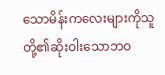သောမိန်းကလေးများကိုသူတို့၏ဆိုးဝါးသောဘဝ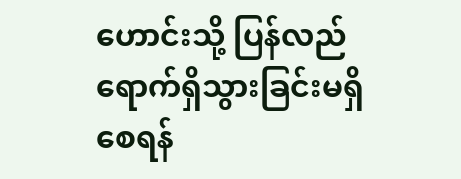ဟောင်းသို့ ပြန်လည်ရောက်ရှိသွားခြင်းမရှိစေရန်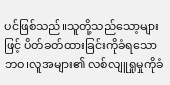ပင်ဖြစ်သည်။သူတို့သည်သော့များဖြင့် ပိတ်ခတ်ထားခြင်းကိုခံရသောဘဝ၊လူအများ၏ လစ်လျူရှုမှုကိုခံ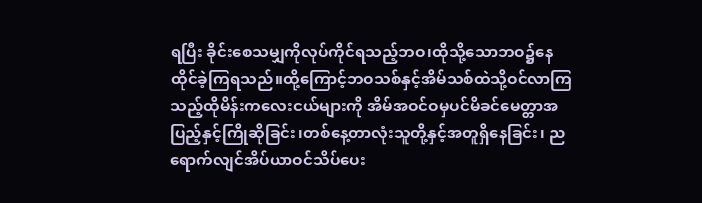ရပြီး ခိုင်းစေသမျှကိုလုပ်ကိုင်ရသည့်ဘဝ၊ထိုသို့သောဘဝ၌နေထိုင်ခဲ့ကြရသည်။ထို့ကြောင့်ဘဝသစ်နှင့်အိမ်သစ်ထဲသို့ဝင်လာကြသည့်ထိုမိန်းကလေးငယ်များကို အိမ်အဝင်ဝမှပင်မိခင်မေတ္တာအပြည့်နှင့်ကြိုဆိုခြင်း၊တစ်နေ့တာလုံးသူတို့နှင့်အတူရှိနေခြင်း၊ ညရောက်လျင်အိပ်ယာဝင်သိပ်ပေး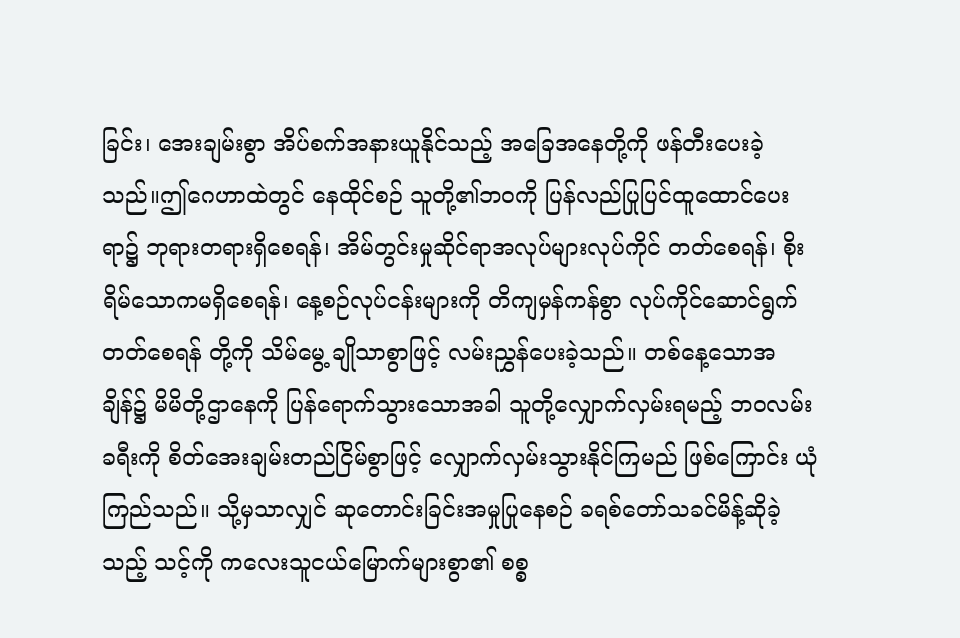ခြင်း၊ အေးချမ်းစွာ အိပ်စက်အနားယူနိုင်သည့် အခြေအနေတို့ကို ဖန်တီးပေးခဲ့သည်။ဤဂေဟာထဲတွင် နေထိုင်စဉ် သူတို့၏ဘဝကို ပြန်လည်ပြုပြင်ထူထောင်ပေးရာ၌ ဘုရားတရားရှိစေရန်၊ အိမ်တွင်းမှုဆိုင်ရာအလုပ်များလုပ်ကိုင် တတ်စေရန်၊ စိုးရိမ်သောကမရှိစေရန်၊ နေ့စဉ်လုပ်ငန်းများကို တိကျမှန်ကန်စွာ လုပ်ကိုင်ဆောင်ရွက်တတ်စေရန် တို့ကို သိမ်မွေ့ ချိုသာစွာဖြင့် လမ်းညွှန်ပေးခဲ့သည်။ တစ်နေ့သောအချိန်၌ မိမိတို့ဌာနေကို ပြန်ရောက်သွားသောအခါ သူတို့လျှောက်လှမ်းရမည့် ဘဝလမ်းခရီးကို စိတ်အေးချမ်းတည်ငြိမ်စွာဖြင့် လျှောက်လှမ်းသွားနိုင်ကြမည် ဖြစ်ကြောင်း ယုံကြည်သည်။ သို့မှသာလျှင် ဆုတောင်းခြင်းအမှုပြုနေစဉ် ခရစ်တော်သခင်မိန့်ဆိုခဲ့သည့် သင့်ကို ကလေးသူငယ်မြောက်များစွာ၏ စစ္စ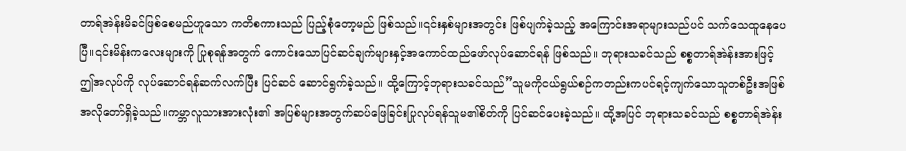တာရ်အဲန်းမိခင်ဖြစ်စေမည်ဟူသော ကတိစကားသည် ပြည့်စုံတော့မည် ဖြစ်သည်။၎င်းနှစ်များအတွင်း ဖြစ်ပျက်ခဲ့သည့် အကြောင်းအရာများသည်ပင် သက်သေထူနေပေပြီ။၎င်းမိန်းကလေးများကို ပြုစုရန်အတွက် ကောင်းသောပြင်ဆင်ချက်များနှင့်အကောင်ထည်ဖော်လုပ်ဆောင်ရန် ဖြစ်သည်။ ဘုရားသခင်သည် စစ္စတာရ်အဲန်းအားဖြင့် ဤအလုပ်ကို လုပ်ဆောင်ရန်ဆက်လက်ပြီး ပြင်ဆင် ဆောင်ရွက်ခဲ့သည်။ ထို့ကြောင့်ဘုရားသခင်သည်”သူမကိုငယ်ရွယ်စဉ်ကတည်းကပင်ရင့်ကျက်သောသူတစ်ဦးအဖြစ်အလိုတော်ရှိခဲ့သည်။ကမ္ဘာလူသားအားလုံး၏ အပြစ်များအတွက်ဆပ်ဖြေခြင်းပြုလုပ်ရန်သူမ၏စိတ်ကို ပြင်ဆင်ပေးခဲ့သည်။ ထို့အပြင် ဘုရားသခင်သည် စစ္စတာရ်အဲန်း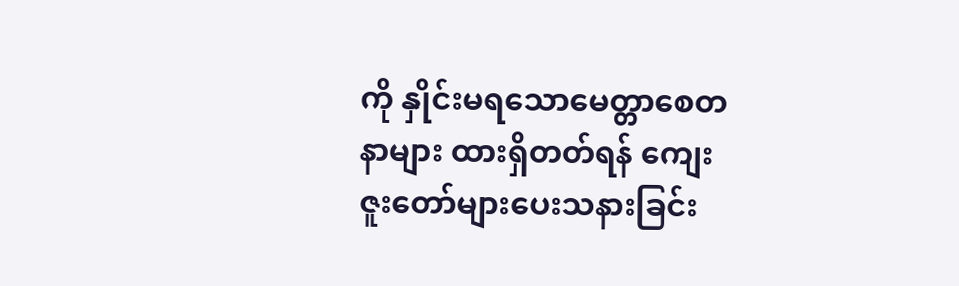ကို နှိုင်းမရသောမေတ္တာစေတနာများ ထားရှိတတ်ရန် ကျေးဇူးတော်များပေးသနားခြင်း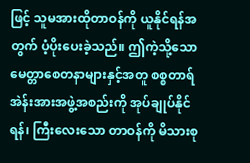ဖြင့် သူမအားထိုတာဝန်ကို ယူနိုင်ရန်အတွက် ပံ့ပိုးပေးခဲ့သည်။ ဤကဲ့သို့သော မေတ္တာစေတနာများနှင့်အတူ စစ္စတာရ်အဲန်းအားအဖွဲ့အစည်းကို အုပ်ချုပ်နိုင်ရန်၊ ကြီးလေးသော တာဝန်ကို မိသားစု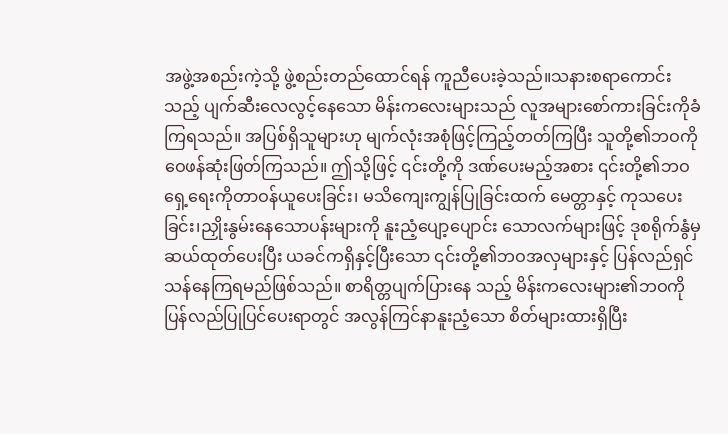အဖွဲ့အစည်းကဲ့သို့ ဖွဲ့စည်းတည်ထောင်ရန် ကူညီပေးခဲ့သည်။သနားစရာကောင်းသည့် ပျက်ဆီးလေလွင့်နေသော မိန်းကလေးများသည် လူအများစော်ကားခြင်းကိုခံကြရသည်။ အပြစ်ရှိသူများဟု မျက်လုံးအစုံဖြင့်ကြည့်တတ်ကြပြီး သူတို့၏ဘဝကိုဝေဖန်ဆုံးဖြတ်ကြသည်။ ဤသို့ဖြင့် ၎င်းတို့ကို ဒဏ်ပေးမည့်အစား ၎င်းတို့၏ဘဝရှေ့ရေးကိုတာဝန်ယူပေးခြင်း၊ မသိကျေးကျွန်ပြုခြင်းထက် မေတ္တာနှင့် ကုသပေးခြင်း၊ညှိုးနွမ်းနေသောပန်းများကို နူးညံ့ပျော့ပျောင်း သောလက်များဖြင့် ဒုစရိုက်နွံမှဆယ်ထုတ်ပေးပြီး ယခင်ကရှိနှင့်ပြီးသော ၎င်းတို့၏ဘဝအလှများနှင့် ပြန်လည်ရှင်သန်နေကြရမည်ဖြစ်သည်။ စာရိတ္တပျက်ပြားနေ သည့် မိန်းကလေးများ၏ဘဝကို ပြန်လည်ပြုပြင်ပေးရာတွင် အလွန်ကြင်နာနူးညံ့သော စိတ်များထားရှိပြီး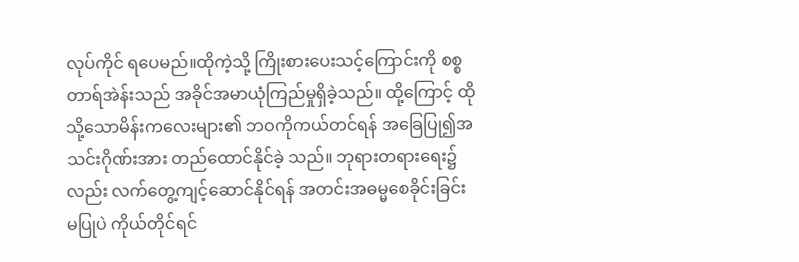လုပ်ကိုင် ရပေမည်။ထိုကဲ့သို့ ကြိုးစားပေးသင့်ကြောင်းကို စစ္စတာရ်အဲန်းသည် အခိုင်အမာယုံကြည်မှုရှိခဲ့သည်။ ထို့ကြောင့် ထိုသို့သောမိန်းကလေးများ၏ ဘဝကိုကယ်တင်ရန် အခြေပြု၍အသင်းဂိုဏ်းအား တည်ထောင်နိုင်ခဲ့ သည်။ ဘုရားတရားရေး၌လည်း လက်တွေ့ကျင့်ဆောင်နိုင်ရန် အတင်းအဓမ္မစေခိုင်းခြင်းမပြုပဲ ကိုယ်တိုင်ရင်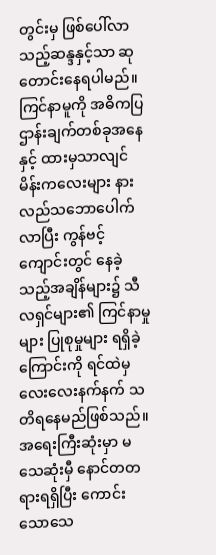တွင်းမှ ဖြစ်ပေါ်လာသည့်ဆန္ဒနှင့်သာ ဆုတောင်းနေရပါမည်။ ကြင်နာမူကို အဓိကပြဌာန်းချက်တစ်ခုအနေနှင့် ထားမှသာလျင် မိန်းကလေးများ နားလည်သဘောပေါက်လာပြီး ကွန်ဗင့်ကျောင်းတွင် နေခဲ့သည့်အချိန်များ၌ သီလရှင်များ၏ ကြင်နာမှုများ ပြုစုမှုများ ရရှိခဲ့ကြောင်းကို ရင်ထဲမှလေးလေးနက်နက် သတိရနေမည်ဖြစ်သည်။ အရေးကြီးဆုံးမှာ မသေဆုံးမှီ နောင်တတရားရရှိပြီး ကောင်းသောသေ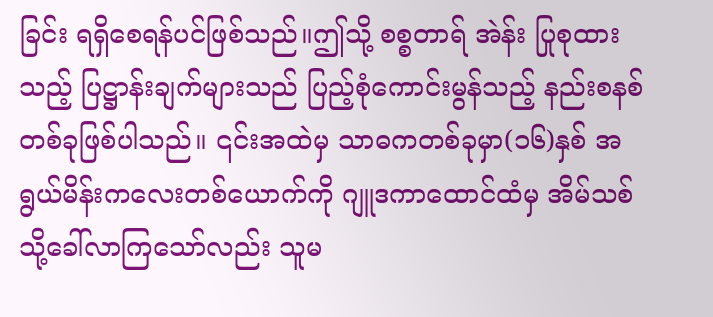ခြင်း ရရှိစေရန်ပင်ဖြစ်သည်။ဤသို့ စစ္စတာရ် အဲန်း ပြုစုထားသည့် ပြဋ္ဌာန်းချက်များသည် ပြည့်စုံကောင်းမွန်သည့် နည်းစနစ်တစ်ခုဖြစ်ပါသည်။ ၎င်းအထဲမှ သာဓကတစ်ခုမှာ(၁၆)နှစ် အရွယ်မိန်းကလေးတစ်ယောက်ကို ဂျူဒကာထောင်ထံမှ အိမ်သစ်သို့ခေါ်လာကြသော်လည်း သူမ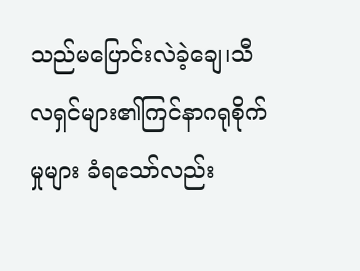သည်မပြောင်းလဲခဲ့ချေ၊သီလရှင်များ၏ကြင်နာဂရုစိုက်မှုများ ခံရသော်လည်း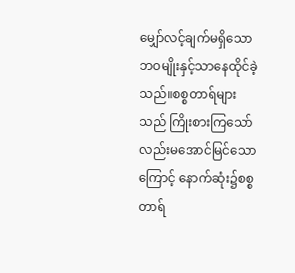မျှော်လင့်ချက်မရှိသောဘဝမျိုးနှင့်သာနေထိုင်ခဲ့သည်။စစ္စတာရ်များသည် ကြိုးစားကြသော်လည်းမအောင်မြင်သောကြောင့် နောက်ဆုံး၌စစ္စတာရ်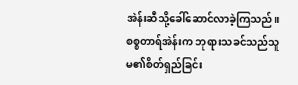အဲန်းဆီသို့ခေါ်ဆောင်လာခဲ့ကြသည်။စစ္စတာရ်အဲန်းက ဘုရားသခင်သည်သူမ၏စိတ်ရှည်ခြင်း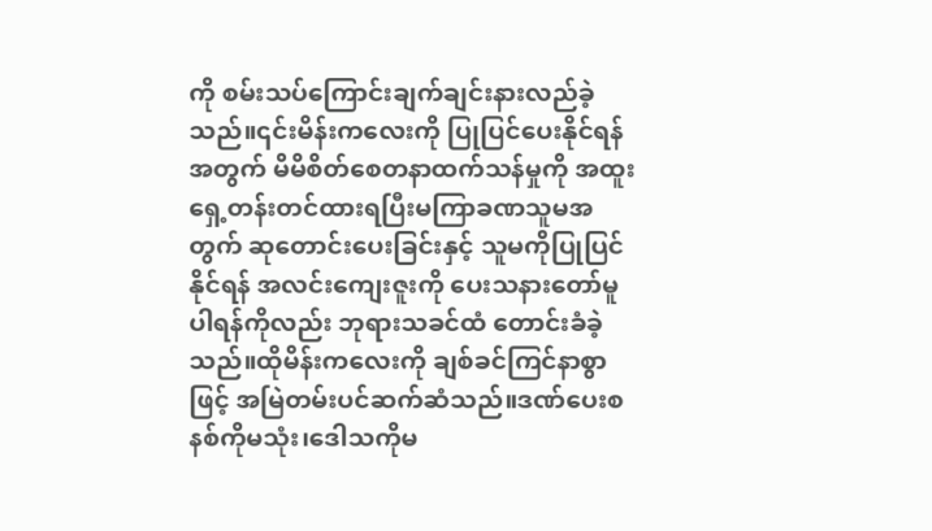ကို စမ်းသပ်ကြောင်းချက်ချင်းနားလည်ခဲ့သည်။၎င်းမိန်းကလေးကို ပြုပြင်ပေးနိုင်ရန်အတွက် မိမိစိတ်စေတနာထက်သန်မှုကို အထူးရှေ့တန်းတင်ထားရပြီးမကြာခဏသူမအတွက် ဆုတောင်းပေးခြင်းနှင့် သူမကိုပြုပြင်နိုင်ရန် အလင်းကျေးဇူးကို ပေးသနားတော်မူပါရန်ကိုလည်း ဘုရားသခင်ထံ တောင်းခံခဲ့သည်။ထိုမိန်းကလေးကို ချစ်ခင်ကြင်နာစွာဖြင့် အမြဲတမ်းပင်ဆက်ဆံသည်။ဒဏ်ပေးစနစ်ကိုမသုံး၊ဒေါသကိုမ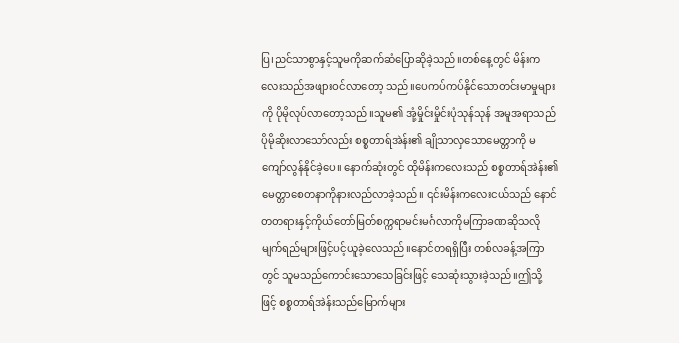ပြ၊ညင်သာစွာနှင့်သူမကိုဆက်ဆံပြောဆိုခဲ့သည်။တစ်နေ့တွင် မိန်းကလေးသည်အဖျားဝင်လာတော့ သည်။ပေကပ်ကပ်နိုင်သောတင်းမာမှုများကို ပိုမိုလုပ်လာတော့သည်။သူမ၏ အုံ့မှိုင်းမှိုင်းပုံသုန်သုန် အမူအရာသည် ပိုမိုဆိုးလာသော်လည်း စစ္စတာရ်အဲန်း၏ ချိုသာလှသောမေတ္တာကို မကျော်လွန်နိုင်ခဲ့ပေ။ နောက်ဆုံးတွင် ထိုမိန်းကလေးသည် စစ္စတာရ်အဲန်း၏ မေတ္တာစေတနာကိုနားလည်လာခဲ့သည်။ ၎င်းမိန်းကလေးငယ်သည် နောင်တတရားနှင့်ကိုယ်တော်မြတ်စက္ကရာမင်းမင်္ဂလာကိုမကြာခဏဆိုသလိုမျက်ရည်များဖြင့်ပင့်ယူခဲ့လေသည်။နောင်တရရှိပြီး တစ်လခန့်အကြာတွင် သူမသည်ကောင်းသောသေခြင်းဖြင့် သေဆုံးသွားခဲ့သည်။ဤသို့ဖြင့် စစ္စတာရ်အဲန်းသည်မြောက်များ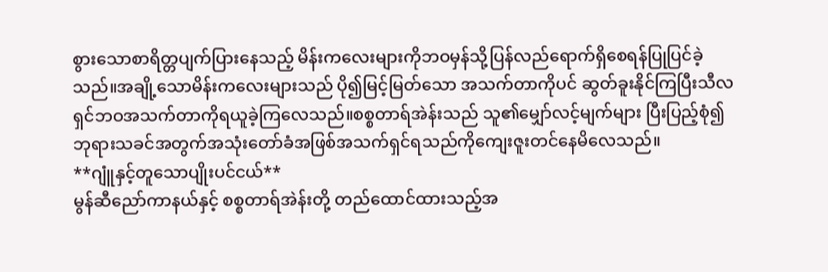စွားသောစာရိတ္တပျက်ပြားနေသည့် မိန်းကလေးများကိုဘဝမှန်သို့ပြန်လည်ရောက်ရှိစေရန်ပြုပြင်ခဲ့သည်။အချို့သောမိန်းကလေးများသည် ပို၍မြင့်မြတ်သော အသက်တာကိုပင် ဆွတ်ခူးနိုင်ကြပြီးသီလရှင်ဘဝအသက်တာကိုရယူခဲ့ကြလေသည်။စစ္စတာရ်အဲန်းသည် သူ၏မျှော်လင့်မျက်များ ပြီးပြည့်စုံ၍ ဘုရားသခင်အတွက်အသုံးတော်ခံအဖြစ်အသက်ရှင်ရသည်ကိုကျေးဇူးတင်နေမိလေသည်။
**ဂျူံနှင့်တူသောပျိုးပင်ငယ်**
မွန်ဆီညော်ကာနယ်နှင့် စစ္စတာရ်အဲန်းတို့ တည်ထောင်ထားသည့်အ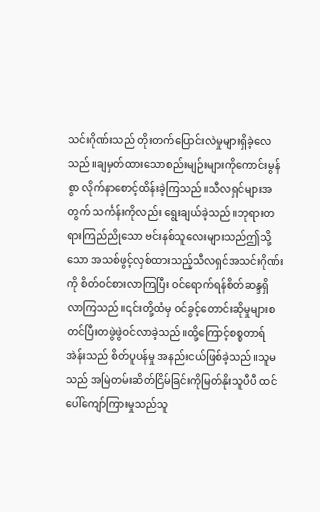သင်းဂိုဏ်းသည် တိုးတက်ပြောင်းလဲမှုများရှိခဲ့လေသည်။ချမှတ်ထားသောစည်းမျဉ်းများကိုကောင်းမွန်စွာ လိုက်နာစောင့်ထိန်းခဲ့ကြသည်။သီလရှင်များအတွက် သင်္ကန်းကိုလည်း ရွေးချယ်ခဲ့သည်။ဘုရားတရားကြည်ညိုသော ဗင်းနစ်သူလေးများသည်ဤသို့သော အသစ်ဖွင့်လှစ်ထားသည့်သီလရှင်အသင်းဂိုဏ်းကို စိတ်ဝင်စားလာကြပြီး ဝင်ရောက်ရန်စိတ်ဆန္ဒရှိလာကြသည်။၎င်းတို့ထံမှ ဝင်ခွင့်တောင်းဆိုမှုများစတင်ပြီးတဖွဲဖွဲဝင်လာခဲ့သည်။ထို့ကြောင့်စစ္စတာရ်အဲန်းသည် စိတ်ပူပန်မှု အနည်းငယ်ဖြစ်ခဲ့သည်။သူမသည် အမြဲတမ်းဆိတ်ငြိမ်ခြင်းကိုမြတ်နိုးသူပီပီ ထင်ပေါ်ကျော်ကြားမှုသည်သူ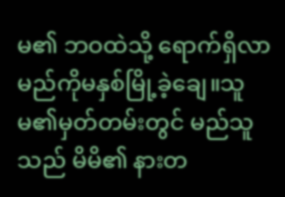မ၏ ဘဝထဲသို့ ရောက်ရှိလာမည်ကိုမနှစ်မြို့ခဲ့ချေ။သူမ၏မှတ်တမ်းတွင် မည်သူသည် မိမိ၏ နားတ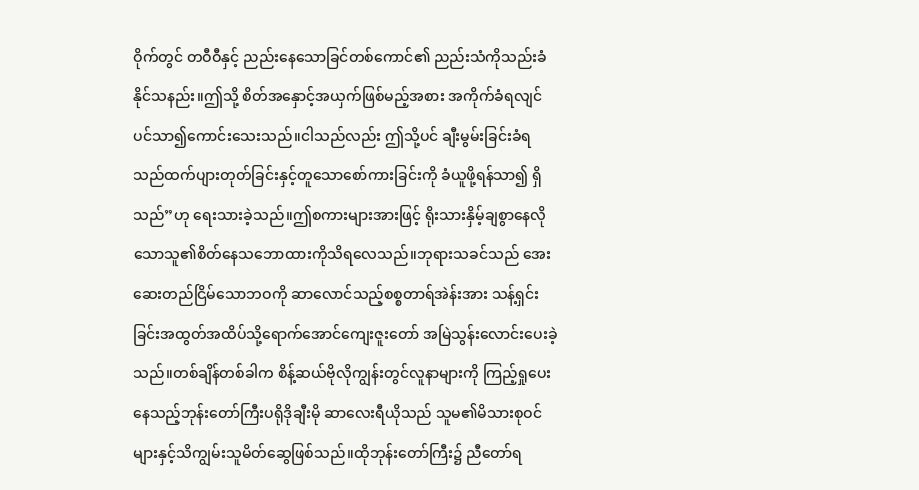ဝိုက်တွင် တဝီဝီနှင့် ညည်းနေသောခြင်တစ်ကောင်၏ ညည်းသံကိုသည်းခံနိုင်သနည်း။ဤသို့ စိတ်အနှောင့်အယှက်ဖြစ်မည့်အစား အကိုက်ခံရလျင်ပင်သာ၍ကောင်းသေးသည်။ငါသည်လည်း ဤသို့ပင် ချီးမွမ်းခြင်းခံရသည်ထက်ပျားတုတ်ခြင်းနှင့်တူသောစော်ကားခြင်းကို ခံယူဖို့ရန်သာ၍ ရှိသည်”ဟု ရေးသားခဲ့သည်။ဤစကားများအားဖြင့် ရိုးသားနှိမ့်ချစွာနေလိုသောသူ၏စိတ်နေသဘောထားကိုသိရလေသည်။ဘုရားသခင်သည် အေးဆေးတည်ငြိမ်သောဘဝကို ဆာလောင်သည့်စစ္စတာရ်အဲန်းအား သန့်ရှင်းခြင်းအထွတ်အထိပ်သို့ရောက်အောင်ကျေးဇူးတော် အမြဲသွန်းလောင်းပေးခဲ့သည်။တစ်ချိန်တစ်ခါက စိန့်ဆယ်ဗိုလိုကျွန်းတွင်လူနာများကို ကြည့်ရှုပေးနေသည့်ဘုန်းတော်ကြီးပရိုဒိုချီးမို ဆာလေးရီယိုသည် သူမ၏မိသားစုဝင်များနှင့်သိကျွမ်းသူမိတ်ဆွေဖြစ်သည်။ထိုဘုန်းတော်ကြီး၌ ညီတော်ရ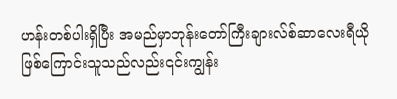ဟန်းတစ်ပါးရှိပြီး အမည်မှာဘုန်းတော်ကြီးချားလ်စ်ဆာလေးရီယိုဖြစ်ကြောင်းသူသည်လည်း၎င်းကျွန်း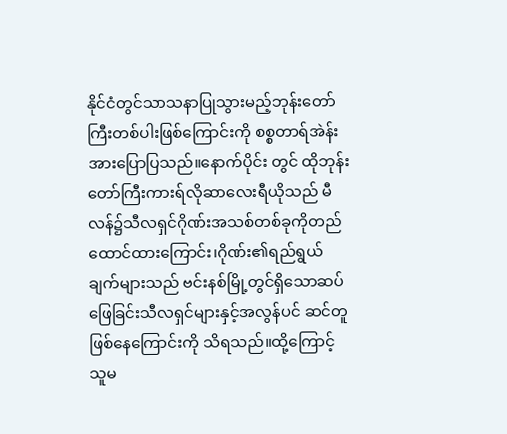နိုင်ငံတွင်သာသနာပြုသွားမည့်ဘုန်းတော်ကြီးတစ်ပါးဖြစ်ကြောင်းကို စစ္စတာရ်အဲန်းအားပြောပြသည်။နောက်ပိုင်း တွင် ထိုဘုန်းတော်ကြီးကားရ်လိုဆာလေးရီယိုသည် မီလန်၌သီလရှင်ဂိုဏ်းအသစ်တစ်ခုကိုတည်ထောင်ထားကြောင်း၊ဂိုဏ်း၏ရည်ရွယ်ချက်များသည် ဗင်းနစ်မြို့တွင်ရှိသောဆပ်ဖြေခြင်းသီလရှင်များနှင့်အလွန်ပင် ဆင်တူဖြစ်နေကြောင်းကို သိရသည်။ထို့ကြောင့် သူမ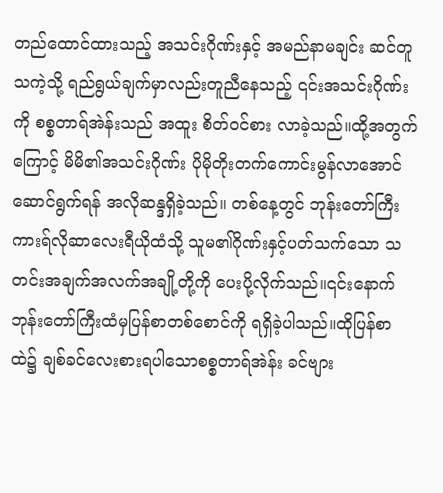တည်ထောင်ထားသည့် အသင်းဂိုဏ်းနှင့် အမည်နာမချင်း ဆင်တူသကဲ့သို့ ရည်ရွယ်ချက်မှာလည်းတူညီနေသည့် ၎င်းအသင်းဂိုဏ်းကို စစ္စတာရ်အဲန်းသည် အထူး စိတ်ဝင်စား လာခဲ့သည်။ထို့အတွက်ကြောင့် မိမိ၏အသင်းဂိုဏ်း ပိုမိုတိုးတက်ကောင်းမွန်လာအောင် ဆောင်ရွက်ရန် အလိုဆန္ဒရှိခဲ့သည်။ တစ်နေ့တွင် ဘုန်းတော်ကြီးကားရ်လိုဆာလေးရီယိုထံသို့ သူမ၏ဂိုဏ်းနှင့်ပတ်သက်သော သတင်းအချက်အလက်အချို့တို့ကို ပေးပို့လိုက်သည်။၎င်းနောက် ဘုန်းတော်ကြီးထံမှပြန်စာတစ်စောင်ကို ရရှိခဲ့ပါသည်။ထိုပြန်စာထဲ၌ ချစ်ခင်လေးစားရပါသောစစ္စတာရ်အဲန်း ခင်ဗျား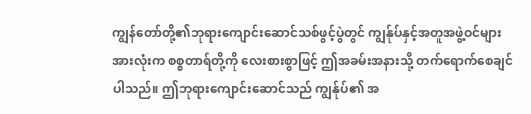ကျွန်တော်တို့၏ဘုရားကျောင်းဆောင်သစ်ဖွင့်ပွဲတွင် ကျွန်ုပ်နှင့်အတူအဖွဲ့ဝင်များအားလုံးက စစ္စတာရ်တို့ကို လေးစားစွာဖြင့် ဤအခမ်းအနားသို့ တက်ရောက်စေချင်ပါသည်။ ဤဘုရားကျောင်းဆောင်သည် ကျွန်ုပ်၏ အ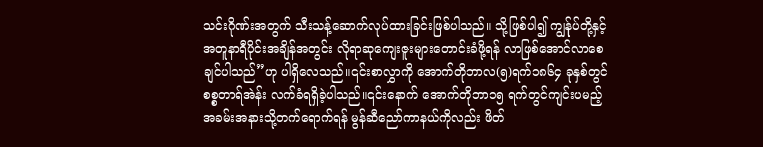သင်းဂိုဏ်းအတွက် သီးသန့်ဆောက်လုပ်ထားခြင်းဖြစ်ပါသည်။ သို့ဖြစ်ပါ၍ ကျွန်ုပ်တို့နှင့်အတူနာရီပိုင်းအချိန်အတွင်း လိုရာဆုကျေးဇူးများတောင်းခံဖို့ရန် လာဖြစ်အောင်လာစေချင်ပါသည်”ဟု ပါရှိလေသည်။၎င်းစာလွှာကို အောက်တိုဘာလ(၅)ရက်၁၈၆၄ ခုနှစ်တွင် စစ္စတာရ်အဲန်း လက်ခံရရှိခဲ့ပါသည်။၎င်းနောက် အောက်တိုဘာ၁၅ ရက်တွင်ကျင်းပမည့် အခမ်းအနားသို့တက်ရောက်ရန် မွန်ဆီညော်ကာနယ်ကိုလည်း ဖိတ်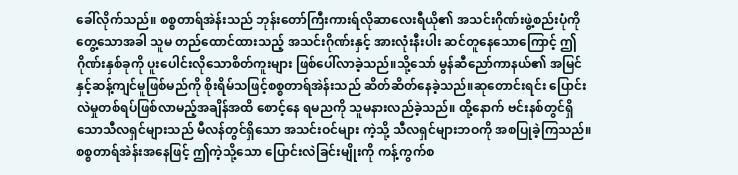ခေါ်လိုက်သည်။ စစ္စတာရ်အဲန်းသည် ဘုန်းတော်ကြီးကားရ်လိုဆာလေးရီယို၏ အသင်းဂိုဏ်းဖွဲ့စည်းပုံကိုတွေ့သောအခါ သူမ တည်ထောင်ထားသည့် အသင်းဂိုဏ်းနှင့် အားလုံးနီးပါး ဆင်တူနေသောကြောင့် ဤဂိုဏ်းနှစ်ခုကို ပူးပေါင်းလိုသောစိတ်ကူးများ ဖြစ်ပေါ်လာခဲ့သည်။သို့သော် မွန်ဆီညော်ကာနယ်၏ အမြင်နှင့်ဆန့်ကျင်မူဖြစ်မည်ကို စိုးရိမ်သဖြင့်စစ္စတာရ်အဲန်းသည် ဆိတ်ဆိတ်နေခဲ့သည်။ဆုတောင်းရင်း ပြောင်းလဲမှုတစ်ရပ်ဖြစ်လာမည့်အချိန်အထိ စောင့်နေ ရမညကို သူမနားလည်ခဲ့သည်။ ထို့နောက် ဗင်းနစ်တွင်ရှိသောသီလရှင်များသည် မီလန်တွင်ရှိသော အသင်းဝင်များ ကဲ့သို့ သီလရှင်များဘဝကို အစပြုခဲ့ကြသည်။စစ္စတာရ်အဲန်းအနေဖြင့် ဤကဲ့သို့သော ပြောင်းလဲခြင်းမျိုးကို ကန့်ကွက်စ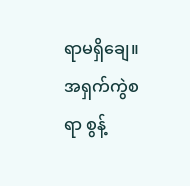ရာမရှိချေ။အရှက်ကွဲစရာ စွန့်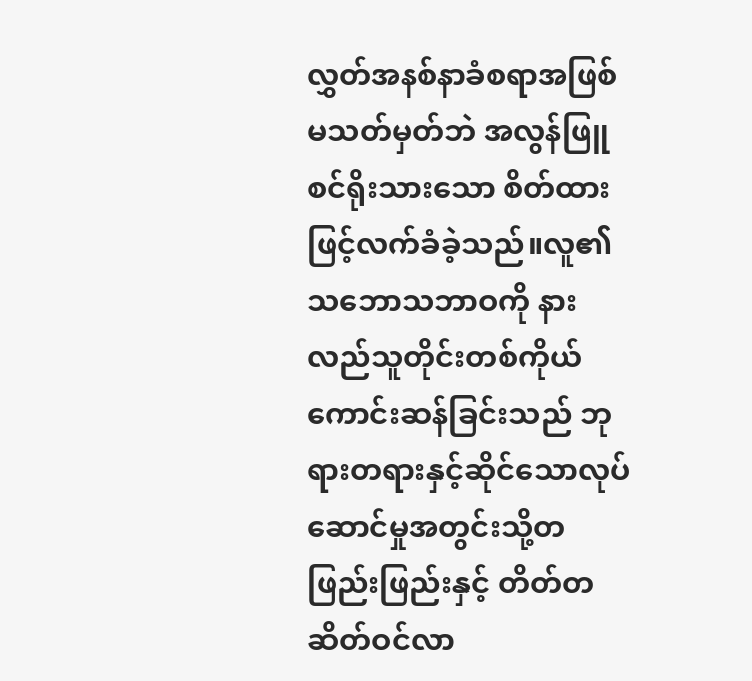လွှတ်အနစ်နာခံစရာအဖြစ်မသတ်မှတ်ဘဲ အလွန်ဖြူစင်ရိုးသားသော စိတ်ထားဖြင့်လက်ခံခဲ့သည်။လူ၏သဘောသဘာဝကို နားလည်သူတိုင်းတစ်ကိုယ်ကောင်းဆန်ခြင်းသည် ဘုရားတရားနှင့်ဆိုင်သောလုပ်ဆောင်မှုအတွင်းသို့တဖြည်းဖြည်းနှင့် တိတ်တဆိတ်ဝင်လာ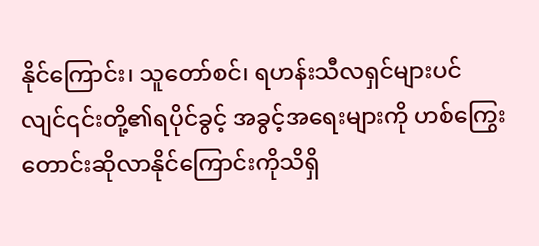နိုင်ကြောင်း၊ သူတော်စင်၊ ရဟန်းသီလရှင်များပင်လျင်၎င်းတို့၏ရပိုင်ခွင့် အခွင့်အရေးများကို ဟစ်ကြွေးတောင်းဆိုလာနိုင်ကြောင်းကိုသိရှိ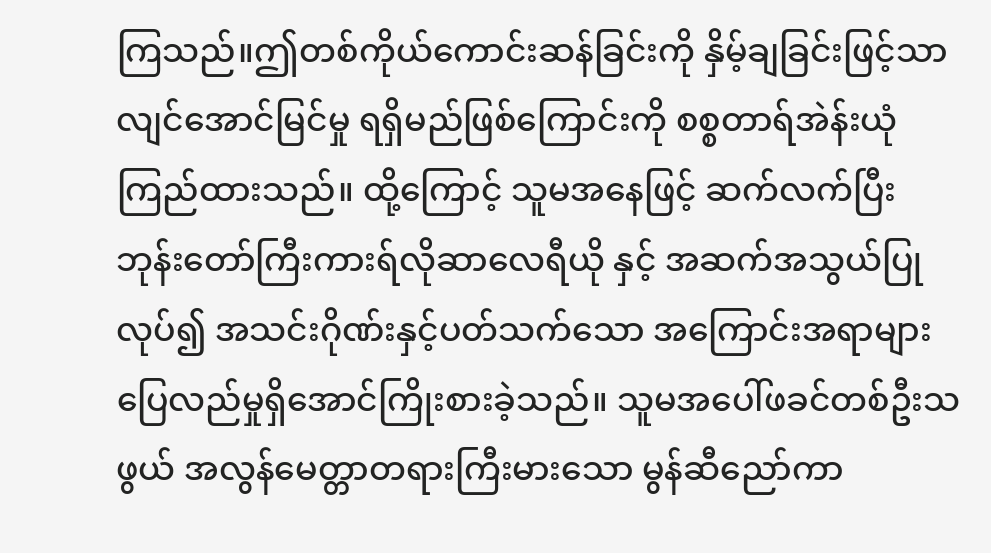ကြသည်။ဤတစ်ကိုယ်ကောင်းဆန်ခြင်းကို နှိမ့်ချခြင်းဖြင့်သာလျင်အောင်မြင်မှု ရရှိမည်ဖြစ်ကြောင်းကို စစ္စတာရ်အဲန်းယုံကြည်ထားသည်။ ထို့ကြောင့် သူမအနေဖြင့် ဆက်လက်ပြီး ဘုန်းတော်ကြီးကားရ်လိုဆာလေရီယို နှင့် အဆက်အသွယ်ပြုလုပ်၍ အသင်းဂိုဏ်းနှင့်ပတ်သက်သော အကြောင်းအရာများ ပြေလည်မှုရှိအောင်ကြိုးစားခဲ့သည်။ သူမအပေါ်ဖခင်တစ်ဦးသဖွယ် အလွန်မေတ္တာတရားကြီးမားသော မွန်ဆီညော်ကာ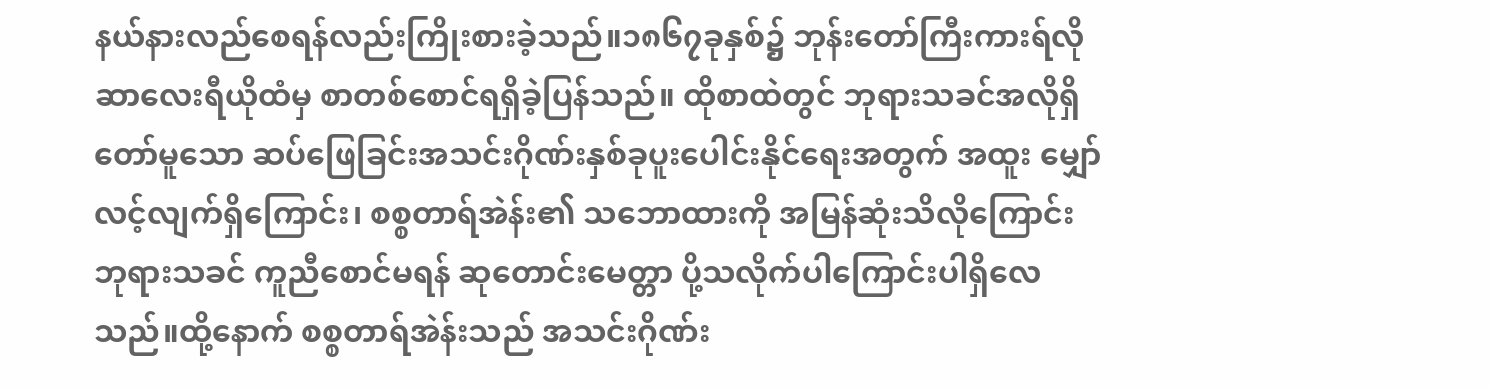နယ်နားလည်စေရန်လည်းကြိုးစားခဲ့သည်။၁၈၆၇ခုနှစ်၌ ဘုန်းတော်ကြီးကားရ်လိုဆာလေးရီယိုထံမှ စာတစ်စောင်ရရှိခဲ့ပြန်သည်။ ထိုစာထဲတွင် ဘုရားသခင်အလိုရှိတော်မူသော ဆပ်ဖြေခြင်းအသင်းဂိုဏ်းနှစ်ခုပူးပေါင်းနိုင်ရေးအတွက် အထူး မျှော်လင့်လျက်ရှိကြောင်း၊ စစ္စတာရ်အဲန်း၏ သဘောထားကို အမြန်ဆုံးသိလိုကြောင်းဘုရားသခင် ကူညီစောင်မရန် ဆုတောင်းမေတ္တာ ပို့သလိုက်ပါကြောင်းပါရှိလေသည်။ထို့နောက် စစ္စတာရ်အဲန်းသည် အသင်းဂိုဏ်း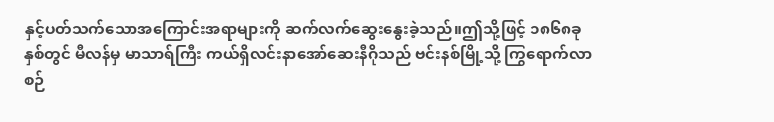နှင့်ပတ်သက်သောအကြောင်းအရာများကို ဆက်လက်ဆွေးနွေးခဲ့သည်။ဤသို့ဖြင့် ၁၈၆၈ခုနှစ်တွင် မီလန်မှ မာသာရ်ကြီး ကယ်ရှိလင်းနာအော်ဆေးနီဂိုသည် ဗင်းနစ်မြို့သို့ ကြွရောက်လာစဉ်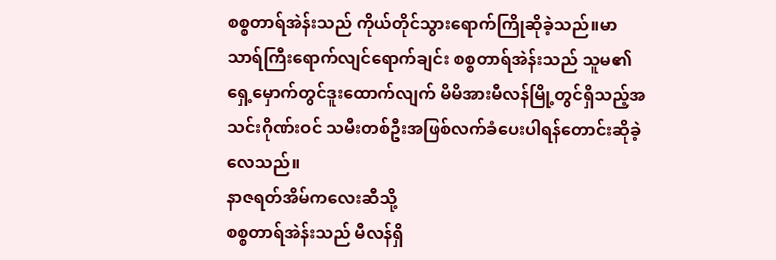စစ္စတာရ်အဲန်းသည် ကိုယ်တိုင်သွားရောက်ကြိုဆိုခဲ့သည်။မာသာရ်ကြီးရောက်လျင်ရောက်ချင်း စစ္စတာရ်အဲန်းသည် သူမ၏ရှေ့မှောက်တွင်ဒူးထောက်လျက် မိမိအားမီလန်မြို့တွင်ရှိသည့်အသင်းဂိုဏ်းဝင် သမီးတစ်ဦးအဖြစ်လက်ခံပေးပါရန်တောင်းဆိုခဲ့လေသည်။
နာဇရတ်အိမ်ကလေးဆီသို့
စစ္စတာရ်အဲန်းသည် မီလန်ရှိ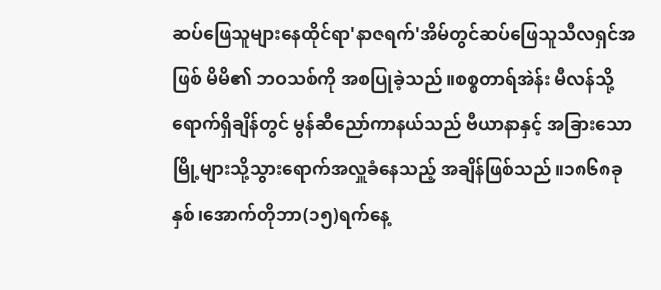ဆပ်ဖြေသူများနေထိုင်ရာ'နာဇရက်'အိမ်တွင်ဆပ်ဖြေသူသီလရှင်အဖြစ် မိမိ၏ ဘဝသစ်ကို အစပြုခဲ့သည်။စစ္စတာရ်အဲန်း မီလန်သို့ရောက်ရှိချိန်တွင် မွန်ဆီညော်ကာနယ်သည် ဗီယာနာနှင့် အခြားသောမြို့များသို့သွားရောက်အလှူခံနေသည့် အချိန်ဖြစ်သည်။၁၈၆၈ခုနှစ်၊အောက်တိုဘာ(၁၅)ရက်နေ့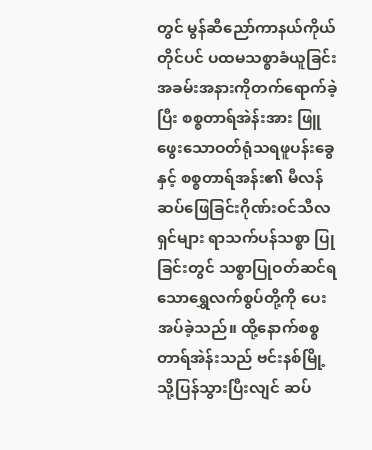တွင် မွန်ဆီညော်ကာနယ်ကိုယ်တိုင်ပင် ပထမသစ္စာခံယူခြင်းအခမ်းအနားကိုတက်ရောက်ခဲ့ပြီး စစ္စတာရ်အဲန်းအား ဖြူဖွေးသောဝတ်ရုံသရဖူပန်းခွေနှင့် စစ္စတာရ်အန်း၏ မီလန်ဆပ်ဖြေခြင်းဂိုဏ်းဝင်သီလရှင်များ ရာသက်ပန်သစ္စာ ပြုခြင်းတွင် သစ္စာပြုဝတ်ဆင်ရသောရွှေလက်စွပ်တို့ကို ပေးအပ်ခဲ့သည်။ ထို့နောက်စစ္စတာရ်အဲန်းသည် ဗင်းနစ်မြို့သို့ပြန်သွားပြီးလျင် ဆပ်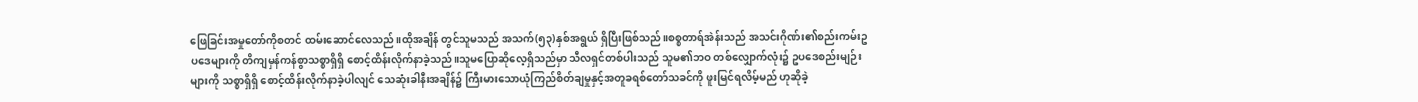ဖြေခြင်းအမှုတော်ကိုစတင် ထမ်းဆောင်လေသည်။ထိုအချိန် တွင်သူမသည် အသက်(၅၃)နှစ်အရွယ် ရှိပြီးဖြစ်သည်။စစ္စတာရ်အဲန်းသည် အသင်းဂိုဏ်း၏စည်းကမ်းဥပဒေများကို တိကျမှန်ကန်စွာသစ္စာရှိရှိ စောင့်ထိန်းလိုက်နာခဲ့သည်။သူမပြောဆိုလေ့ရှိသည်မှာ သီလရှင်တစ်ပါးသည် သူမ၏ဘဝ တစ်လျှောက်လုံး၌ ဥပဒေစည်းမျဉ်းများကို သစ္စာရှိရှိ စောင့်ထိန်းလိုက်နာခဲ့ပါလျင် သေဆုံးခါနီးအချိန်၌ ကြီးမားသောယုံကြည်စိတ်ချမှုနှင့်အတူခရစ်တော်သခင်ကို ဖူးမြင်ရလိမ့်မည် ဟုဆိုခဲ့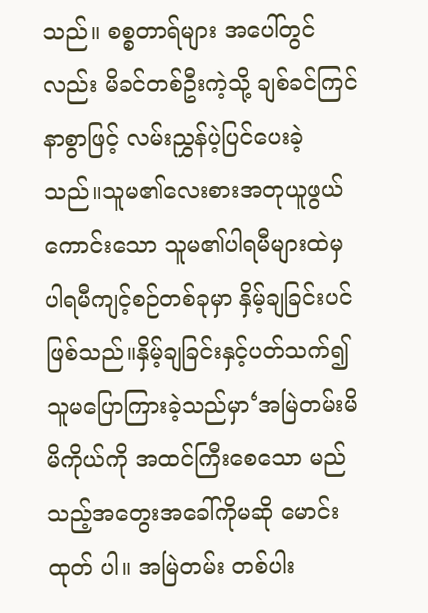သည်။ စစ္စတာရ်များ အပေါ်တွင်လည်း မိခင်တစ်ဦးကဲ့သို့ ချစ်ခင်ကြင်နာစွာဖြင့် လမ်းညွှန်ပဲ့ပြင်ပေးခဲ့သည်။သူမ၏လေးစားအတုယူဖွယ်ကောင်းသော သူမ၏ပါရမီများထဲမှပါရမီကျင့်စဉ်တစ်ခုမှာ နှိမ့်ချခြင်းပင်ဖြစ်သည်။နှိမ့်ချခြင်းနှင့်ပတ်သက်၍ သူမပြောကြားခဲ့သည်မှာ‘အမြဲတမ်းမိမိကိုယ်ကို အထင်ကြီးစေသော မည်သည့်အတွေးအခေါ်ကိုမဆို မောင်းထုတ် ပါ။ အမြဲတမ်း တစ်ပါး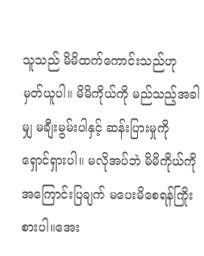သူသည် မိမိထက်ကောင်းသည်ဟု မှတ်ယူပါ။ မိမိကိုယ်ကို မည်သည့်အခါမျှ မချီးမွမ်းပါနှင့် ဆန်းပြားမှုကို ရှောင်ရှားပါ။ မလိုအပ်ဘဲ မိမိကိုယ်ကိုအကြောင်းပြချက် မပေးမိစေရန်ကြိုးစားပါ။အေး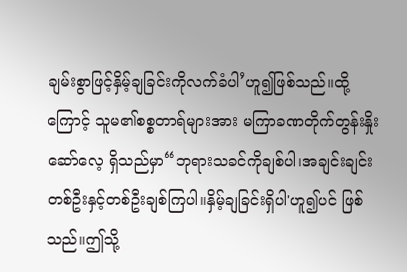ချမ်းစွာဖြင့်နှိမ့်ချခြင်းကိုလက်ခံပါ’ဟူ၍ဖြစ်သည်။ထို့ကြောင့် သူမ၏စစ္စတာရ်များအား မကြာခဏတိုက်တွန်းနှိုးဆော်လေ့ ရှိသည်မှာ“ဘုရားသခင်ကိုချစ်ပါ၊အချင်းချင်းတစ်ဦးနှင့်တစ်ဦးချစ်ကြပါ။နှိမ့်ချခြင်းရှိပါ'ဟူ၍ပင် ဖြစ်သည်။ဤသို့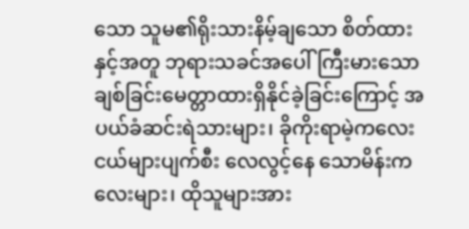သော သူမ၏ရိုးသားနိမ့်ချသော စိတ်ထားနှင့်အတူ ဘုရားသခင်အပေါ်ကြီးမားသော ချစ်ခြင်းမေတ္တာထားရှိနိုင်ခဲ့ခြင်းကြောင့် အပယ်ခံဆင်းရဲသားများ၊ ခိုကိုးရာမဲ့ကလေးငယ်များပျက်စီး လေလွင့်နေ သောမိန်းကလေးများ၊ ထိုသူများအား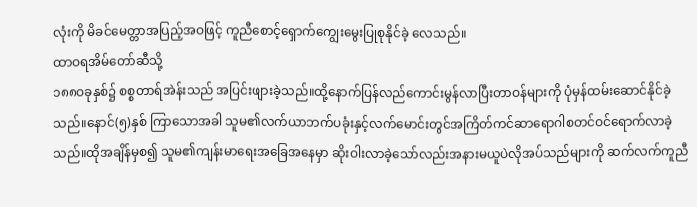လုံးကို မိခင်မေတ္တာအပြည့်အဝဖြင့် ကူညီစောင့်ရှောက်ကျွေးမွေးပြုစုနိုင်ခဲ့ လေသည်။
ထာဝရအိမ်တော်ဆီသို့
၁၈၈ဝခုနှစ်၌ စစ္စတာရ်အဲန်းသည် အပြင်းဖျားခဲ့သည်။ထို့နောက်ပြန်လည်ကောင်းမွန်လာပြီးတာဝန်များကို ပုံမှန်ထမ်းဆောင်နိုင်ခဲ့သည်။နောင်(၅)နှစ် ကြာသောအခါ သူမ၏လက်ယာဘက်ပခုံးနှင့်လက်မောင်းတွင်အကြိတ်ကင်ဆာရောဂါစတင်ဝင်ရောက်လာခဲ့သည်။ထိုအချိန်မှစ၍ သူမ၏ကျန်းမာရေးအခြေအနေမှာ ဆိုးဝါးလာခဲ့သော်လည်းအနားမယူပဲလိုအပ်သည်များကို ဆက်လက်ကူညီ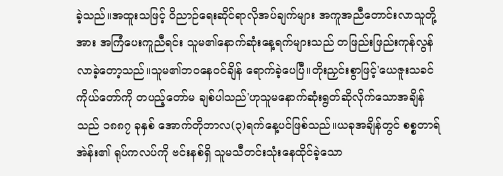ခဲ့သည်။အထူးသဖြင့် ဝိညာဉ်ရေးဆိုင်ရာလိုအပ်ချက်များ အကူအညီတောင်းလာသူတို့အား အကြံပေးကူညီရင်း သူမ၏နောက်ဆုံးနေ့ရက်များသည် တဖြည်းဖြည်းကုန်လွန်လာခဲ့တော့သည်။သူမ၏ဘဝနေဝင်ချိန် ရောက်ခဲ့ပေပြီ။တိုးညှင်းစွာဖြင့်'ယေဇူးသခင်ကိုယ်တော်ကို တပည့်တော်မ ချစ်ပါသည်'ဟုသူမနောက်ဆုံးရွတ်ဆိုလိုက်သောအချိန်သည် ၁၈၈၇ ခုနှစ် အောက်တိုဘာလ(၃)ရက်နေ့ပင်ဖြစ်သည်။ယခုအချိန်တွင် စစ္စတာရ်အဲန်း၏ ရုပ်ကလပ်ကို ဗင်းနစ်ရှိ သူမသီတင်းသုံးနေထိုင်ခဲ့သော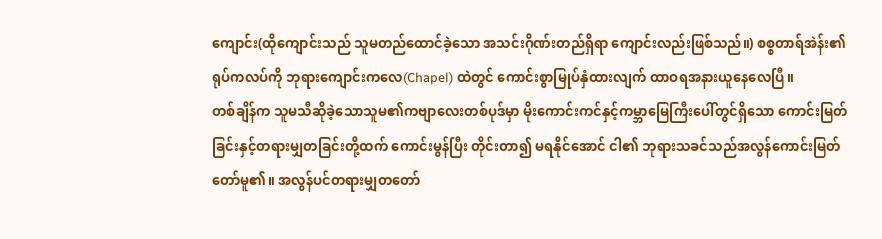ကျောင်း(ထိုကျောင်းသည် သူမတည်ထောင်ခဲ့သော အသင်းဂိုဏ်းတည်ရှိရာ ကျောင်းလည်းဖြစ်သည်။) စစ္စတာရ်အဲန်း၏ ရုပ်ကလပ်ကို ဘုရားကျောင်းကလေ(Chapel) ထဲတွင် ကောင်းစွာမြုပ်နှံထားလျက် ထာဝရအနားယူနေလေပြီ။
တစ်ချိန်က သူမသီဆိုခဲ့သောသူမ၏ကဗျာလေးတစ်ပုဒ်မှာ မိုးကောင်းကင်နှင့်ကမ္ဘာမြေကြီးပေါ်တွင်ရှိသော ကောင်းမြတ်ခြင်းနှင့်တရားမျှတခြင်းတို့ထက် ကောင်းမွန်ပြီး တိုင်းတာ၍ မရနိုင်အောင် ငါ၏ ဘုရားသခင်သည်အလွန်ကောင်းမြတ်တော်မူ၏။ အလွန်ပင်တရားမျှတတော်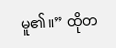မူ၏။” ထိုတ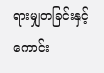ရားမျှတခြင်းနှင့်ကောင်း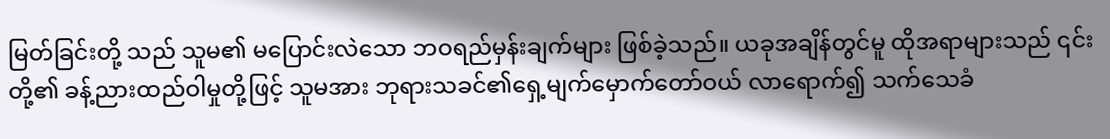မြတ်ခြင်းတို့ သည် သူမ၏ မပြောင်းလဲသော ဘဝရည်မှန်းချက်များ ဖြစ်ခဲ့သည်။ ယခုအချိန်တွင်မူ ထိုအရာများသည် ၎င်းတို့၏ ခန့်ညားထည်ဝါမှုတို့ဖြင့် သူမအား ဘုရားသခင်၏ရှေ့မျက်မှောက်တော်ဝယ် လာရောက်၍ သက်သေခံ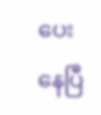ပေးနေပြီ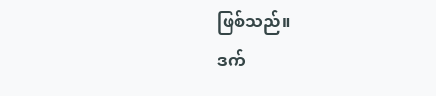ဖြစ်သည်။
ဒက်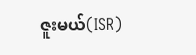ဇူးမယ်(ISR)